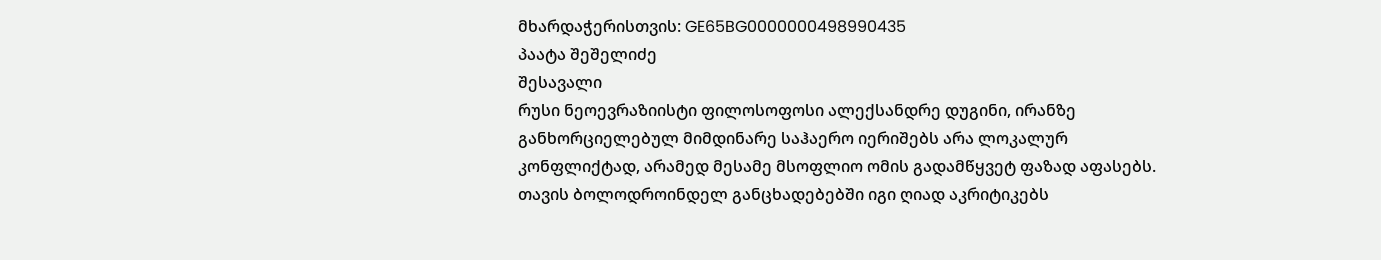მხარდაჭერისთვის: GE65BG0000000498990435
პაატა შეშელიძე
შესავალი
რუსი ნეოევრაზიისტი ფილოსოფოსი ალექსანდრე დუგინი, ირანზე განხორციელებულ მიმდინარე საჰაერო იერიშებს არა ლოკალურ კონფლიქტად, არამედ მესამე მსოფლიო ომის გადამწყვეტ ფაზად აფასებს. თავის ბოლოდროინდელ განცხადებებში იგი ღიად აკრიტიკებს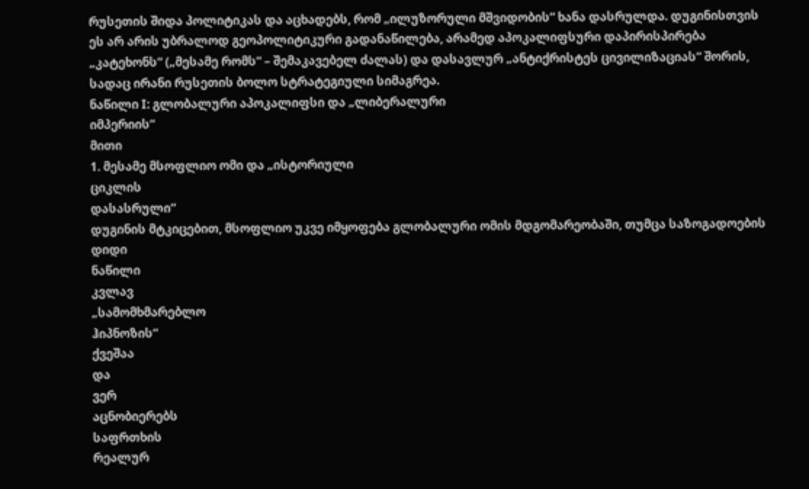რუსეთის შიდა პოლიტიკას და აცხადებს, რომ „ილუზორული მშვიდობის“ ხანა დასრულდა. დუგინისთვის ეს არ არის უბრალოდ გეოპოლიტიკური გადანაწილება, არამედ აპოკალიფსური დაპირისპირება „კატეხონს“ („მესამე რომს“ – შემაკავებელ ძალას) და დასავლურ „ანტიქრისტეს ცივილიზაციას“ შორის, სადაც ირანი რუსეთის ბოლო სტრატეგიული სიმაგრეა.
ნაწილი I: გლობალური აპოკალიფსი და „ლიბერალური
იმპერიის“
მითი
1. მესამე მსოფლიო ომი და „ისტორიული
ციკლის
დასასრული“
დუგინის მტკიცებით, მსოფლიო უკვე იმყოფება გლობალური ომის მდგომარეობაში, თუმცა საზოგადოების
დიდი
ნაწილი
კვლავ
„სამომხმარებლო
ჰიპნოზის“
ქვეშაა
და
ვერ
აცნობიერებს
საფრთხის
რეალურ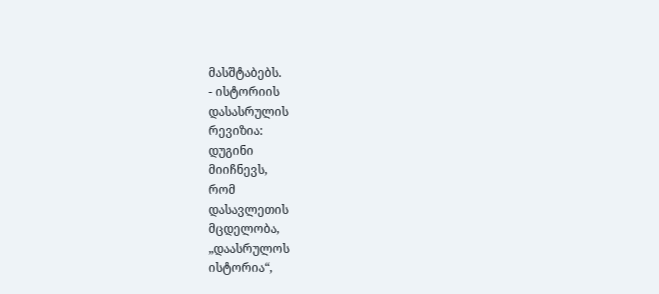მასშტაბებს.
- ისტორიის
დასასრულის
რევიზია:
დუგინი
მიიჩნევს,
რომ
დასავლეთის
მცდელობა,
„დაასრულოს
ისტორია“,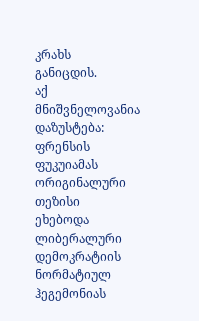კრახს
განიცდის.
აქ
მნიშვნელოვანია
დაზუსტება:
ფრენსის
ფუკუიამას
ორიგინალური
თეზისი
ეხებოდა
ლიბერალური
დემოკრატიის
ნორმატიულ
ჰეგემონიას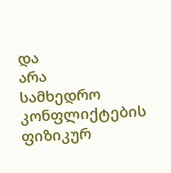და
არა
სამხედრო
კონფლიქტების
ფიზიკურ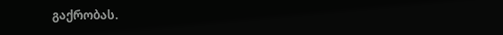გაქრობას.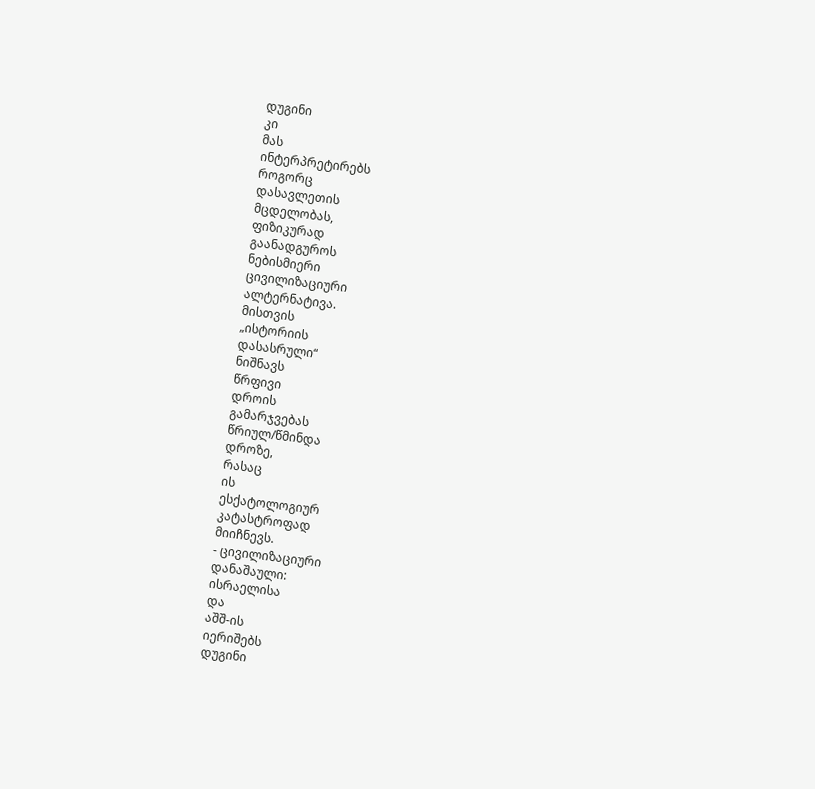დუგინი
კი
მას
ინტერპრეტირებს
როგორც
დასავლეთის
მცდელობას,
ფიზიკურად
გაანადგუროს
ნებისმიერი
ცივილიზაციური
ალტერნატივა.
მისთვის
„ისტორიის
დასასრული“
ნიშნავს
წრფივი
დროის
გამარჯვებას
წრიულ/წმინდა
დროზე,
რასაც
ის
ესქატოლოგიურ
კატასტროფად
მიიჩნევს.
- ცივილიზაციური
დანაშაული:
ისრაელისა
და
აშშ-ის
იერიშებს
დუგინი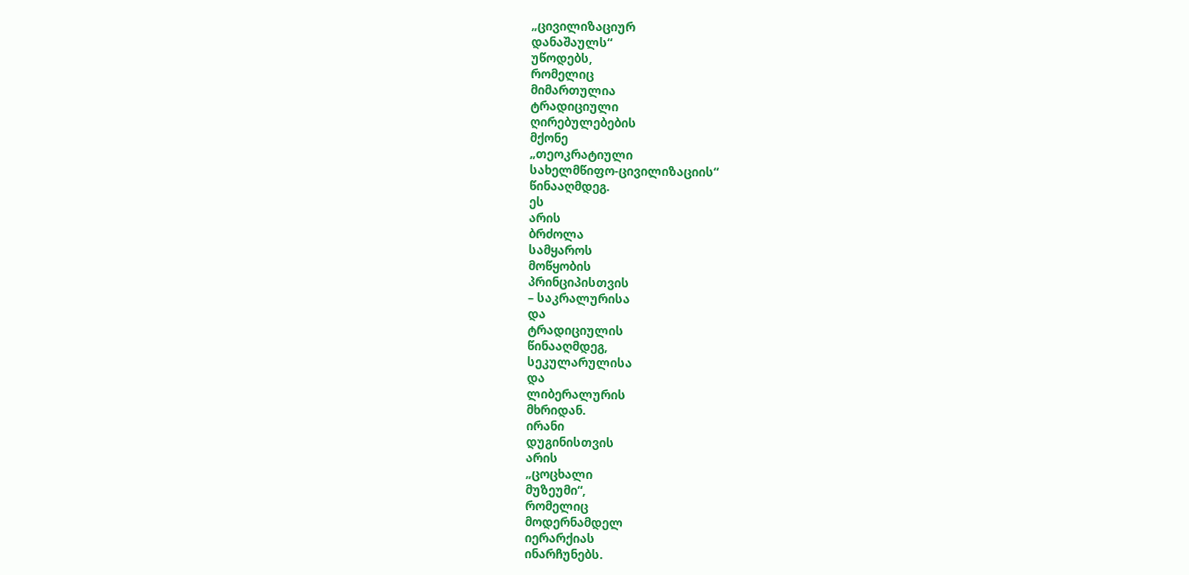„ცივილიზაციურ
დანაშაულს“
უწოდებს,
რომელიც
მიმართულია
ტრადიციული
ღირებულებების
მქონე
„თეოკრატიული
სახელმწიფო-ცივილიზაციის“
წინააღმდეგ.
ეს
არის
ბრძოლა
სამყაროს
მოწყობის
პრინციპისთვის
– საკრალურისა
და
ტრადიციულის
წინააღმდეგ,
სეკულარულისა
და
ლიბერალურის
მხრიდან.
ირანი
დუგინისთვის
არის
„ცოცხალი
მუზეუმი“,
რომელიც
მოდერნამდელ
იერარქიას
ინარჩუნებს.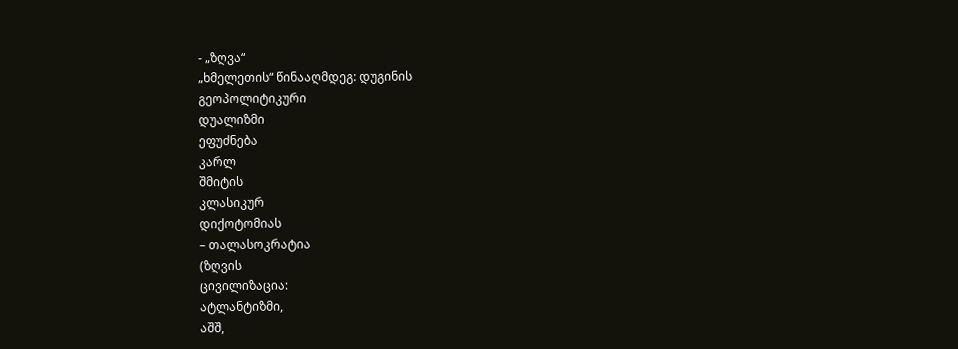- „ზღვა“
„ხმელეთის“ წინააღმდეგ: დუგინის
გეოპოლიტიკური
დუალიზმი
ეფუძნება
კარლ
შმიტის
კლასიკურ
დიქოტომიას
– თალასოკრატია
(ზღვის
ცივილიზაცია:
ატლანტიზმი,
აშშ,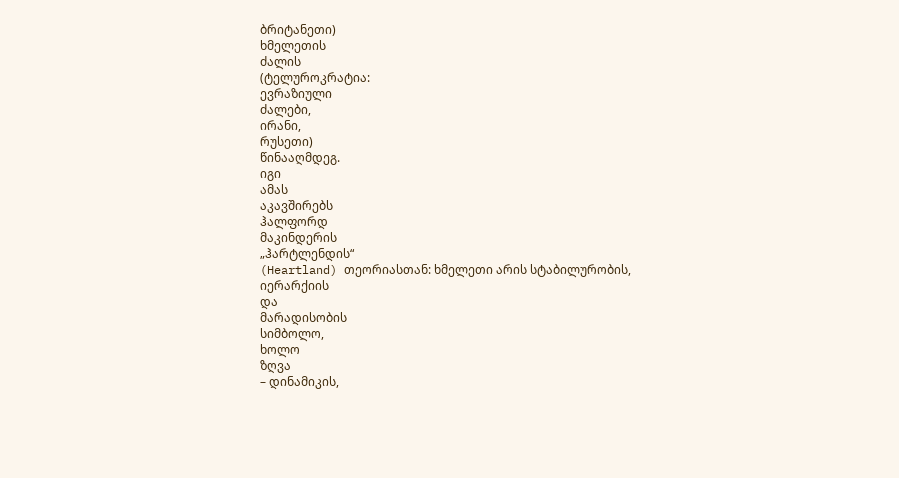ბრიტანეთი)
ხმელეთის
ძალის
(ტელუროკრატია:
ევრაზიული
ძალები,
ირანი,
რუსეთი)
წინააღმდეგ.
იგი
ამას
აკავშირებს
ჰალფორდ
მაკინდერის
„ჰარტლენდის“
(Heartland) თეორიასთან: ხმელეთი არის სტაბილურობის,
იერარქიის
და
მარადისობის
სიმბოლო,
ხოლო
ზღვა
– დინამიკის,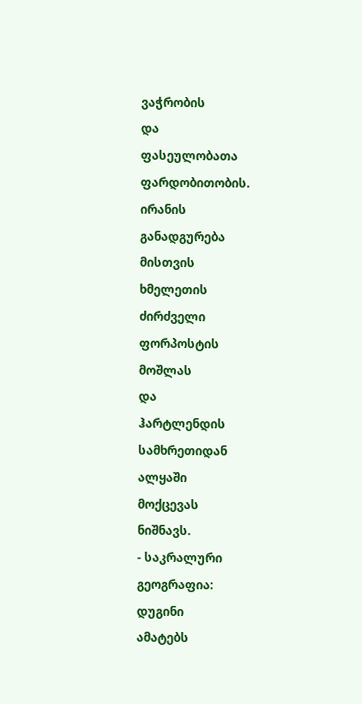ვაჭრობის
და
ფასეულობათა
ფარდობითობის.
ირანის
განადგურება
მისთვის
ხმელეთის
ძირძველი
ფორპოსტის
მოშლას
და
ჰარტლენდის
სამხრეთიდან
ალყაში
მოქცევას
ნიშნავს.
- საკრალური
გეოგრაფია:
დუგინი
ამატებს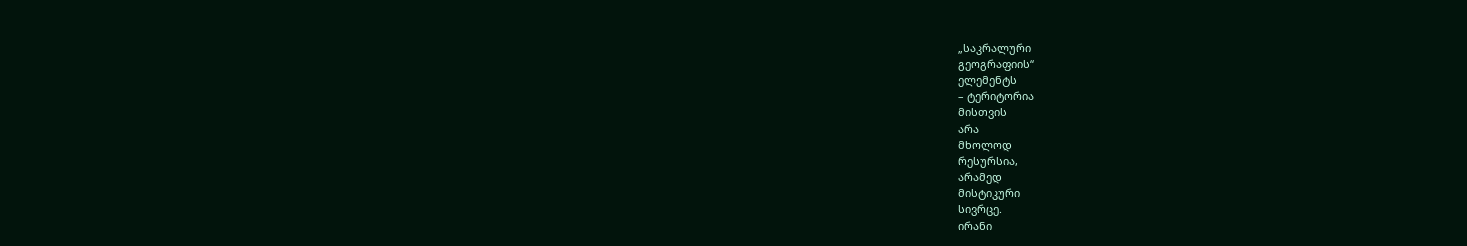„საკრალური
გეოგრაფიის“
ელემენტს
– ტერიტორია
მისთვის
არა
მხოლოდ
რესურსია,
არამედ
მისტიკური
სივრცე.
ირანი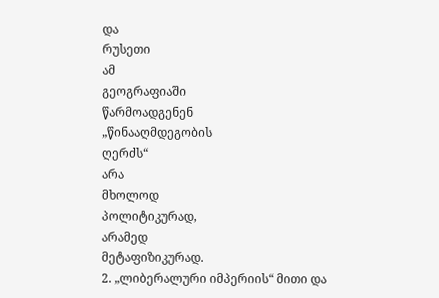და
რუსეთი
ამ
გეოგრაფიაში
წარმოადგენენ
„წინააღმდეგობის
ღერძს“
არა
მხოლოდ
პოლიტიკურად,
არამედ
მეტაფიზიკურად.
2. „ლიბერალური იმპერიის“ მითი და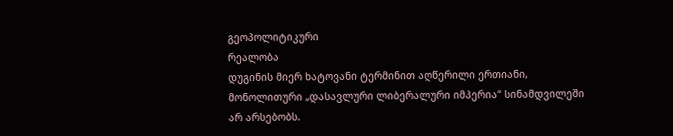გეოპოლიტიკური
რეალობა
დუგინის მიერ ხატოვანი ტერმინით აღწერილი ერთიანი, მონოლითური „დასავლური ლიბერალური იმპერია“ სინამდვილეში არ არსებობს.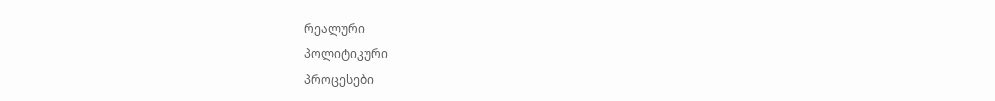რეალური
პოლიტიკური
პროცესები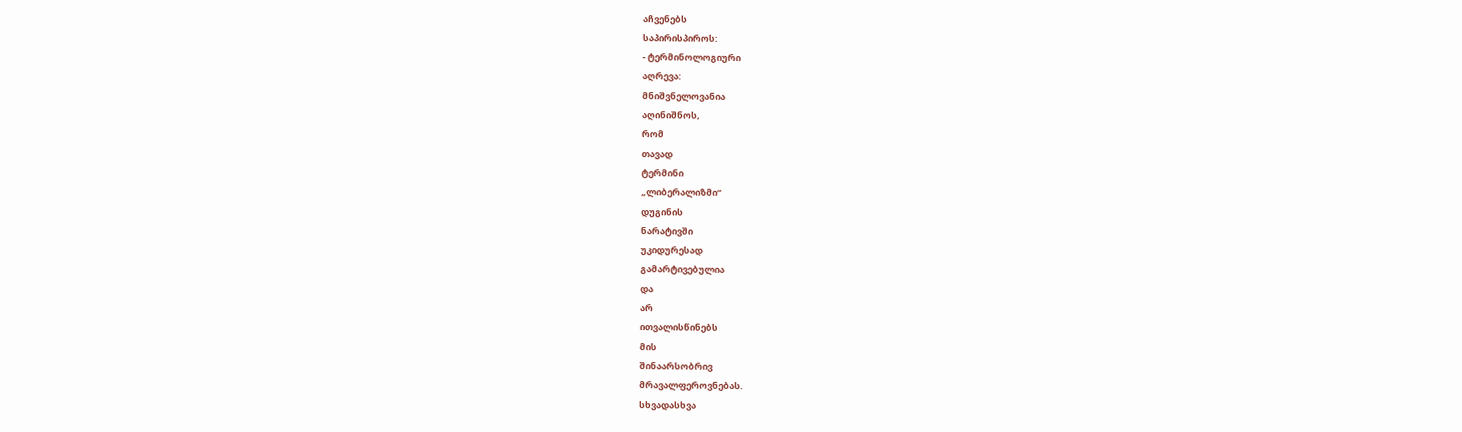აჩვენებს
საპირისპიროს:
- ტერმინოლოგიური
აღრევა:
მნიშვნელოვანია
აღინიშნოს,
რომ
თავად
ტერმინი
„ლიბერალიზმი“
დუგინის
ნარატივში
უკიდურესად
გამარტივებულია
და
არ
ითვალისწინებს
მის
შინაარსობრივ
მრავალფეროვნებას.
სხვადასხვა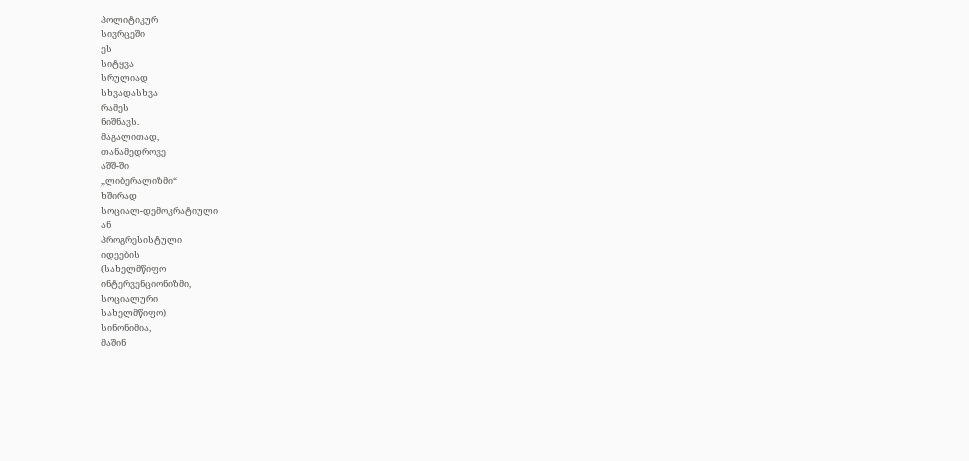პოლიტიკურ
სივრცეში
ეს
სიტყვა
სრულიად
სხვადასხვა
რამეს
ნიშნავს.
მაგალითად,
თანამედროვე
აშშ-ში
„ლიბერალიზმი“
ხშირად
სოციალ-დემოკრატიული
ან
პროგრესისტული
იდეების
(სახელმწიფო
ინტერვენციონიზმი,
სოციალური
სახელმწიფო)
სინონიმია,
მაშინ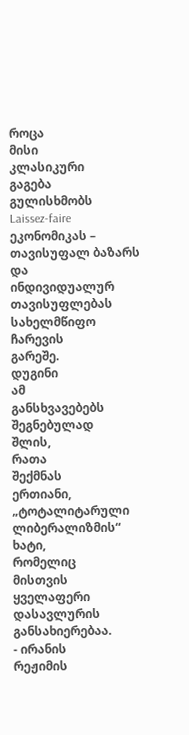როცა
მისი
კლასიკური
გაგება
გულისხმობს
Laissez-faire ეკონომიკას – თავისუფალ ბაზარს და
ინდივიდუალურ
თავისუფლებას
სახელმწიფო
ჩარევის
გარეშე.
დუგინი
ამ
განსხვავებებს
შეგნებულად
შლის,
რათა
შექმნას
ერთიანი,
„ტოტალიტარული
ლიბერალიზმის“
ხატი,
რომელიც
მისთვის
ყველაფერი
დასავლურის
განსახიერებაა.
- ირანის
რეჟიმის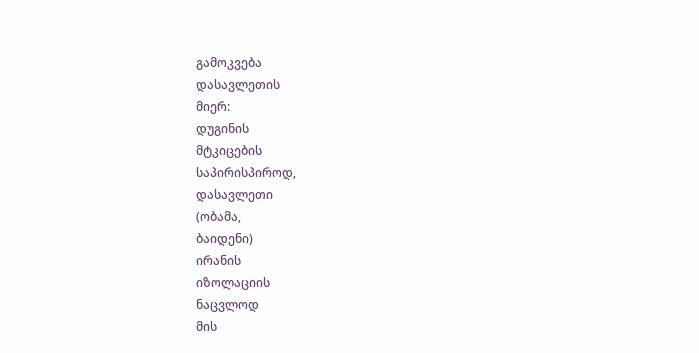გამოკვება
დასავლეთის
მიერ:
დუგინის
მტკიცების
საპირისპიროდ,
დასავლეთი
(ობამა,
ბაიდენი)
ირანის
იზოლაციის
ნაცვლოდ
მის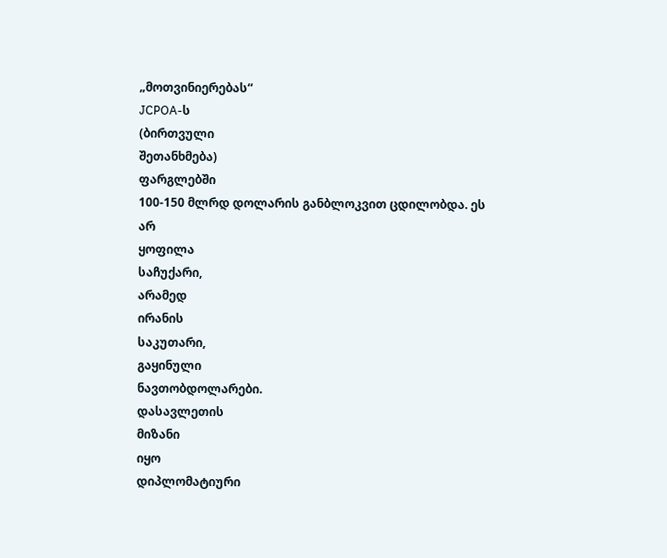„მოთვინიერებას“
JCPOA-ს
(ბირთვული
შეთანხმება)
ფარგლებში
100-150 მლრდ დოლარის განბლოკვით ცდილობდა. ეს
არ
ყოფილა
საჩუქარი,
არამედ
ირანის
საკუთარი,
გაყინული
ნავთობდოლარები.
დასავლეთის
მიზანი
იყო
დიპლომატიური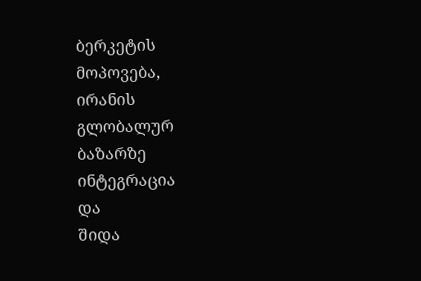ბერკეტის
მოპოვება,
ირანის
გლობალურ
ბაზარზე
ინტეგრაცია
და
შიდა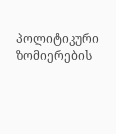პოლიტიკური
ზომიერების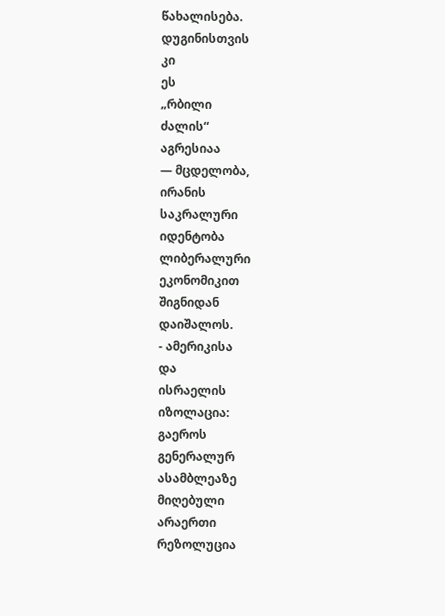წახალისება.
დუგინისთვის
კი
ეს
„რბილი
ძალის“
აგრესიაა
— მცდელობა,
ირანის
საკრალური
იდენტობა
ლიბერალური
ეკონომიკით
შიგნიდან
დაიშალოს.
- ამერიკისა
და
ისრაელის
იზოლაცია:
გაეროს
გენერალურ
ასამბლეაზე
მიღებული
არაერთი
რეზოლუცია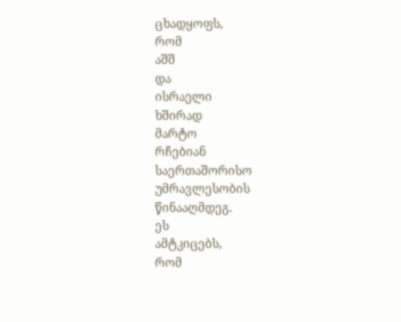ცხადყოფს,
რომ
აშშ
და
ისრაელი
ხშირად
მარტო
რჩებიან
საერთაშორისო
უმრავლესობის
წინააღმდეგ.
ეს
ამტკიცებს,
რომ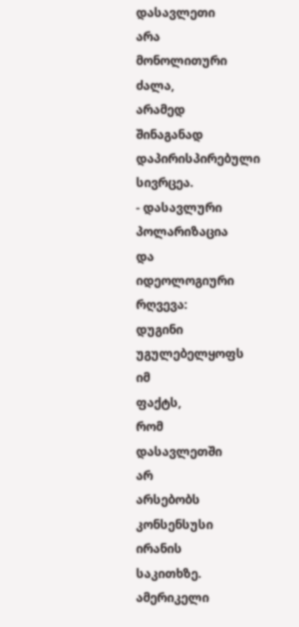დასავლეთი
არა
მონოლითური
ძალა,
არამედ
შინაგანად
დაპირისპირებული
სივრცეა.
- დასავლური
პოლარიზაცია
და
იდეოლოგიური
რღვევა:
დუგინი
უგულებელყოფს
იმ
ფაქტს,
რომ
დასავლეთში
არ
არსებობს
კონსენსუსი
ირანის
საკითხზე.
ამერიკელი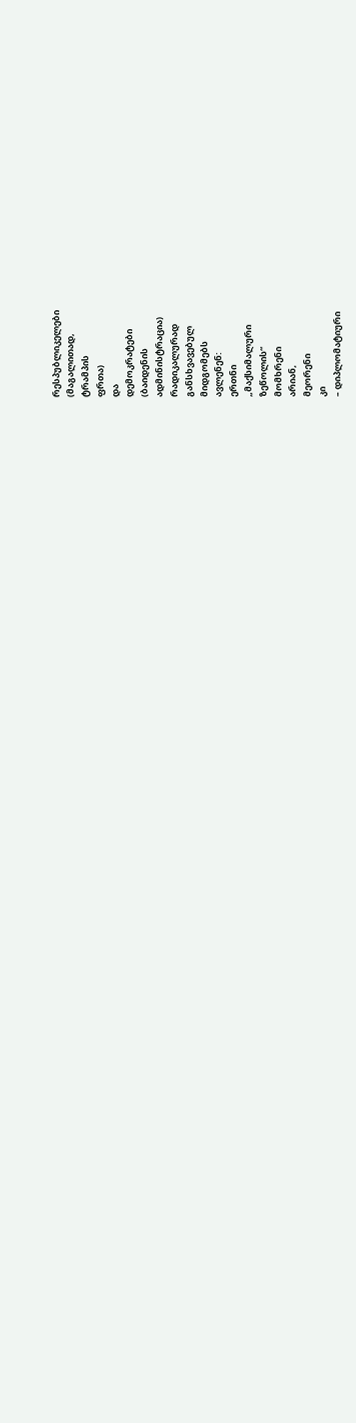რესპუბლიკელები
(მაგალითად,
ტრამპის
ფრთა)
და
დემოკრატები
(ბაიდენის
ადმინისტრაცია)
რადიკალურად
განსხვავებულ
მიდგომებს
ავლენენ:
ერთნი
„მაქსიმალური
ზეწოლის“
მომხრენი
არიან,
მეორენი
კი
– დიპლომატიური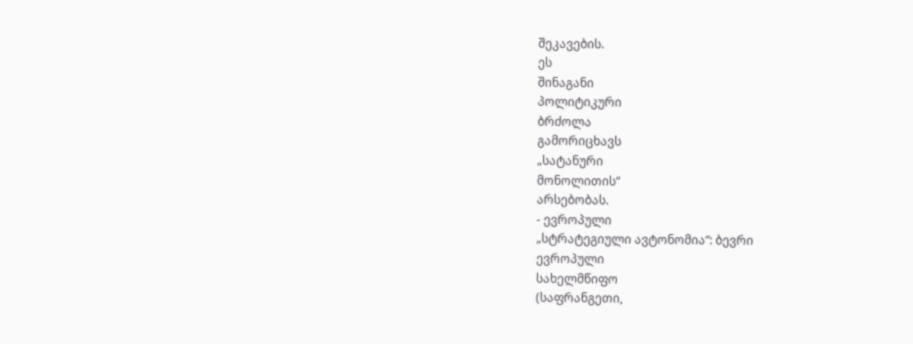შეკავების.
ეს
შინაგანი
პოლიტიკური
ბრძოლა
გამორიცხავს
„სატანური
მონოლითის“
არსებობას.
- ევროპული
„სტრატეგიული ავტონომია“: ბევრი
ევროპული
სახელმწიფო
(საფრანგეთი,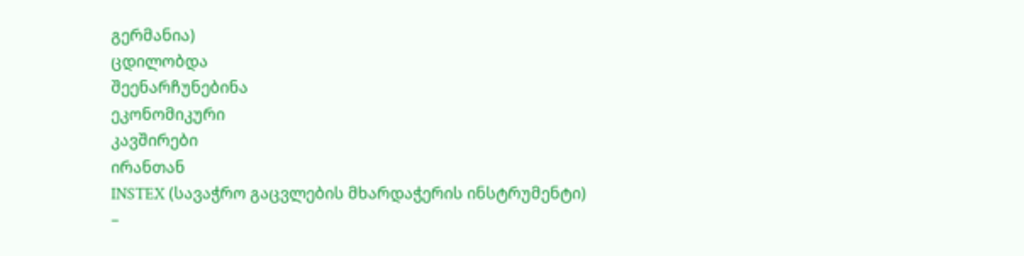გერმანია)
ცდილობდა
შეენარჩუნებინა
ეკონომიკური
კავშირები
ირანთან
INSTEX (სავაჭრო გაცვლების მხარდაჭერის ინსტრუმენტი)
–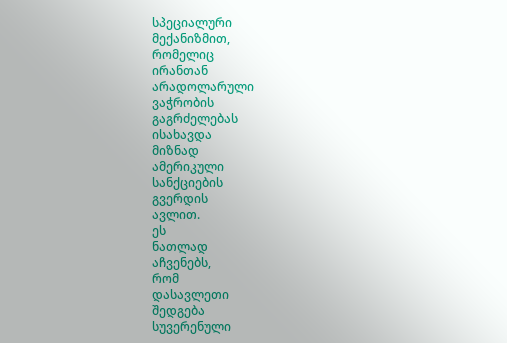სპეციალური
მექანიზმით,
რომელიც
ირანთან
არადოლარული
ვაჭრობის
გაგრძელებას
ისახავდა
მიზნად
ამერიკული
სანქციების
გვერდის
ავლით.
ეს
ნათლად
აჩვენებს,
რომ
დასავლეთი
შედგება
სუვერენული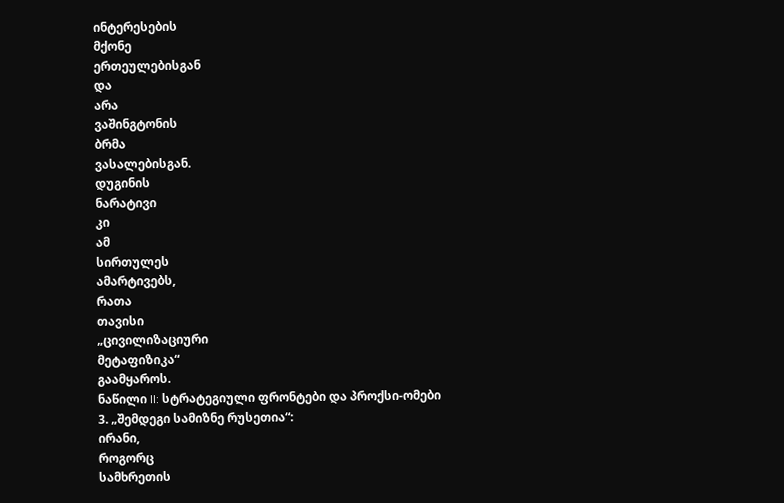ინტერესების
მქონე
ერთეულებისგან
და
არა
ვაშინგტონის
ბრმა
ვასალებისგან.
დუგინის
ნარატივი
კი
ამ
სირთულეს
ამარტივებს,
რათა
თავისი
„ცივილიზაციური
მეტაფიზიკა“
გაამყაროს.
ნაწილი II: სტრატეგიული ფრონტები და პროქსი-ომები
3. „შემდეგი სამიზნე რუსეთია“:
ირანი,
როგორც
სამხრეთის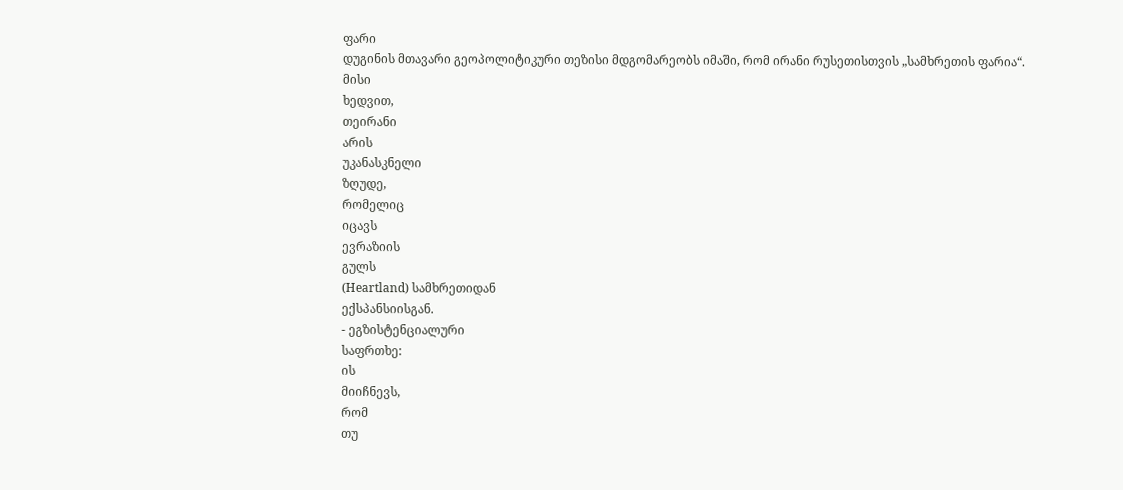ფარი
დუგინის მთავარი გეოპოლიტიკური თეზისი მდგომარეობს იმაში, რომ ირანი რუსეთისთვის „სამხრეთის ფარია“.
მისი
ხედვით,
თეირანი
არის
უკანასკნელი
ზღუდე,
რომელიც
იცავს
ევრაზიის
გულს
(Heartland) სამხრეთიდან
ექსპანსიისგან.
- ეგზისტენციალური
საფრთხე:
ის
მიიჩნევს,
რომ
თუ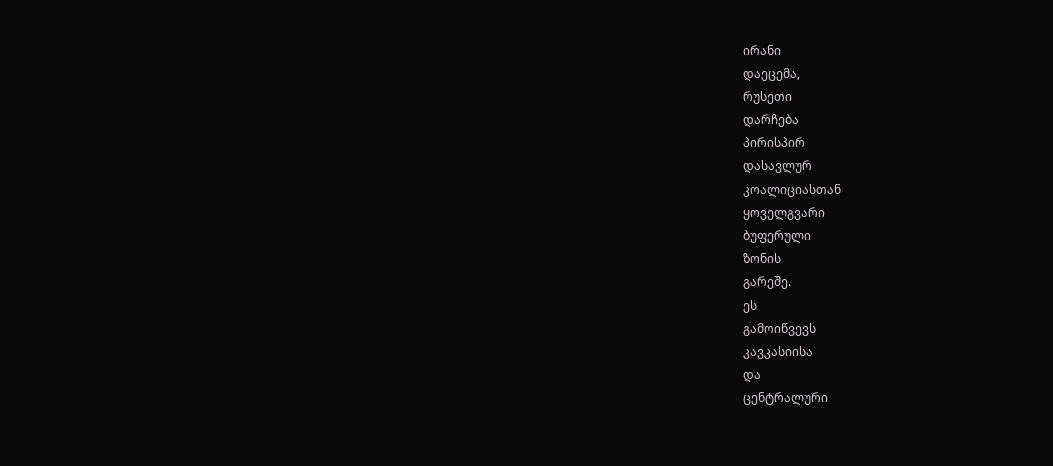ირანი
დაეცემა,
რუსეთი
დარჩება
პირისპირ
დასავლურ
კოალიციასთან
ყოველგვარი
ბუფერული
ზონის
გარეშე.
ეს
გამოიწვევს
კავკასიისა
და
ცენტრალური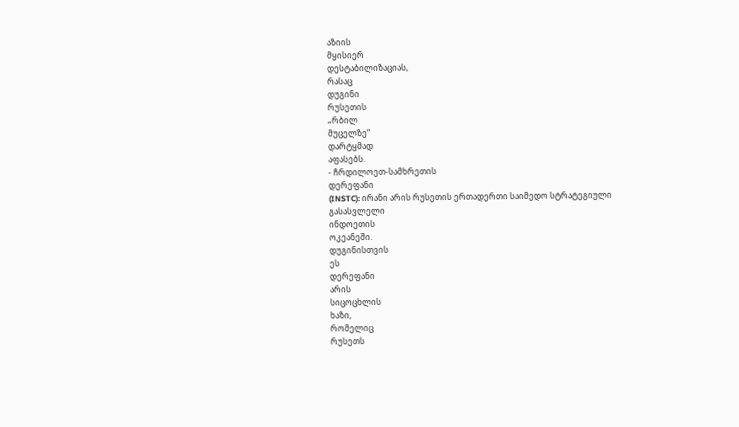აზიის
მყისიერ
დესტაბილიზაციას,
რასაც
დუგინი
რუსეთის
„რბილ
მუცელზე“
დარტყმად
აფასებს.
- ჩრდილოეთ-სამხრეთის
დერეფანი
(INSTC): ირანი არის რუსეთის ერთადერთი საიმედო სტრატეგიული
გასასვლელი
ინდოეთის
ოკეანეში.
დუგინისთვის
ეს
დერეფანი
არის
სიცოცხლის
ხაზი,
რომელიც
რუსეთს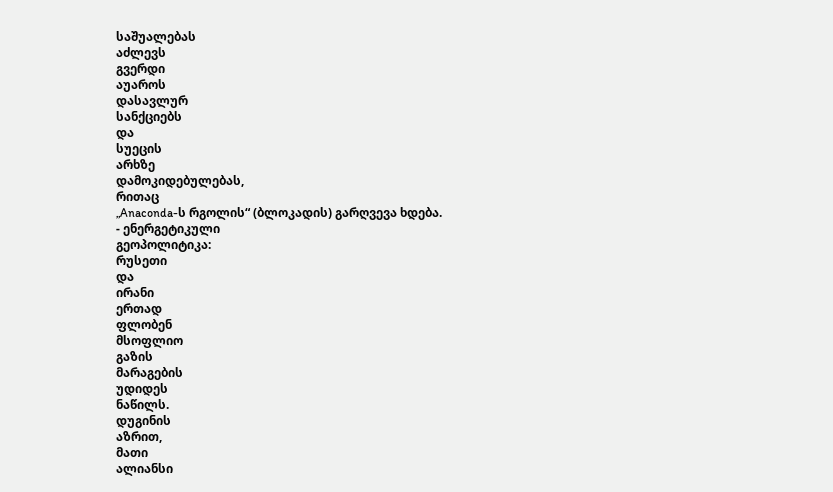საშუალებას
აძლევს
გვერდი
აუაროს
დასავლურ
სანქციებს
და
სუეცის
არხზე
დამოკიდებულებას,
რითაც
„Anaconda-ს რგოლის“ (ბლოკადის) გარღვევა ხდება.
- ენერგეტიკული
გეოპოლიტიკა:
რუსეთი
და
ირანი
ერთად
ფლობენ
მსოფლიო
გაზის
მარაგების
უდიდეს
ნაწილს.
დუგინის
აზრით,
მათი
ალიანსი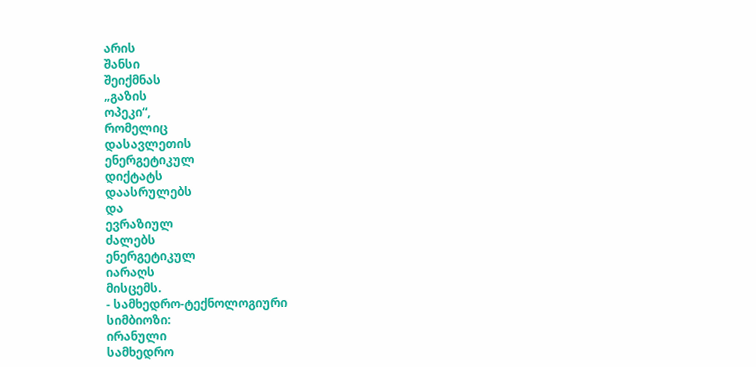არის
შანსი
შეიქმნას
„გაზის
ოპეკი“,
რომელიც
დასავლეთის
ენერგეტიკულ
დიქტატს
დაასრულებს
და
ევრაზიულ
ძალებს
ენერგეტიკულ
იარაღს
მისცემს.
- სამხედრო-ტექნოლოგიური
სიმბიოზი:
ირანული
სამხედრო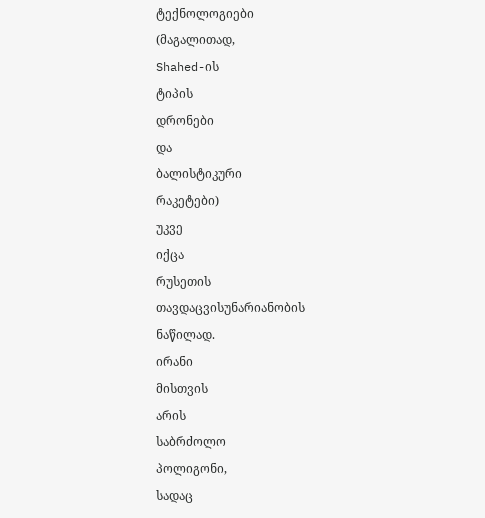ტექნოლოგიები
(მაგალითად,
Shahed-ის
ტიპის
დრონები
და
ბალისტიკური
რაკეტები)
უკვე
იქცა
რუსეთის
თავდაცვისუნარიანობის
ნაწილად.
ირანი
მისთვის
არის
საბრძოლო
პოლიგონი,
სადაც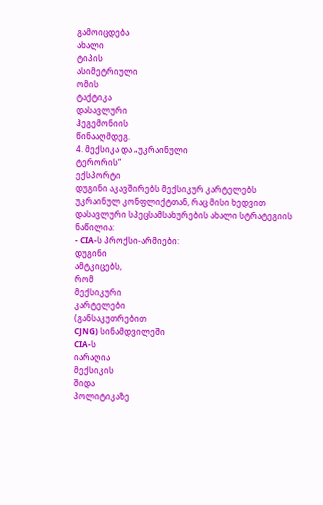გამოიცდება
ახალი
ტიპის
ასიმეტრიული
ომის
ტაქტიკა
დასავლური
ჰეგემონიის
წინააღმდეგ.
4. მექსიკა და „უკრაინული
ტერორის“
ექსპორტი
დუგინი აკავშირებს მექსიკურ კარტელებს უკრაინულ კონფლიქტთან, რაც მისი ხედვით დასავლური სპეცსამსახურების ახალი სტრატეგიის
ნაწილია:
- CIA-ს პროქსი-არმიები:
დუგინი
ამტკიცებს,
რომ
მექსიკური
კარტელები
(განსაკუთრებით
CJNG) სინამდვილეში
CIA-ს
იარაღია
მექსიკის
შიდა
პოლიტიკაზე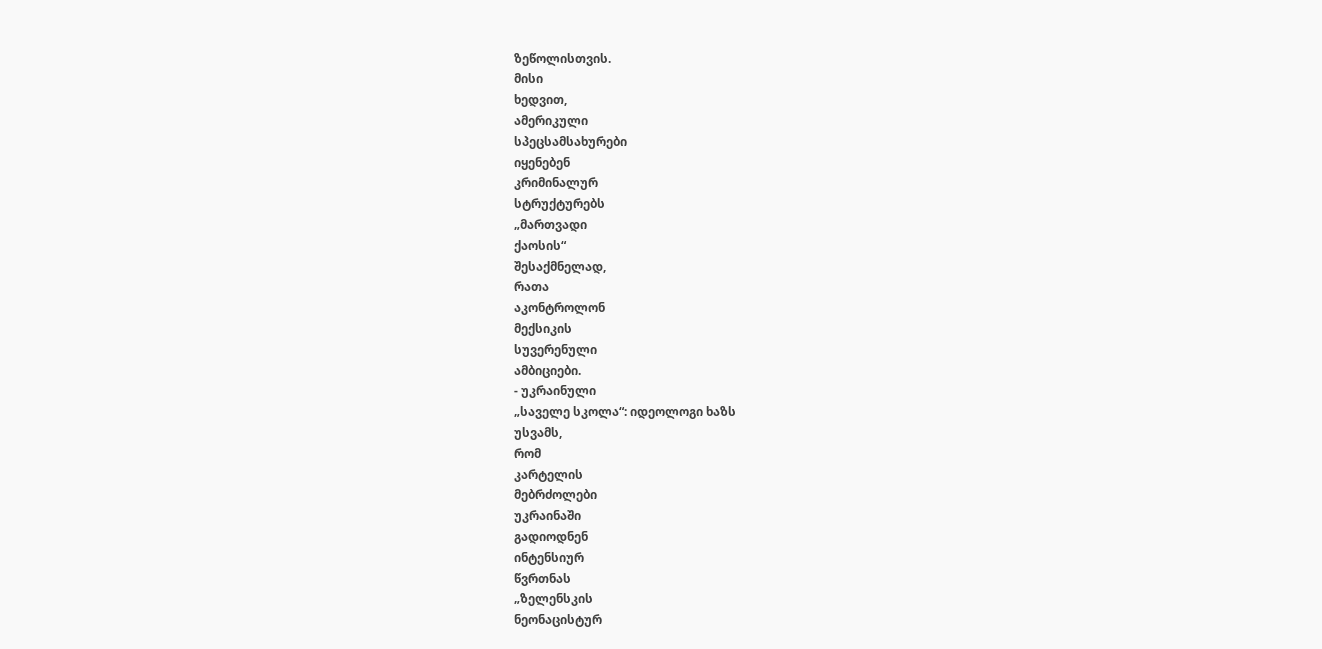ზეწოლისთვის.
მისი
ხედვით,
ამერიკული
სპეცსამსახურები
იყენებენ
კრიმინალურ
სტრუქტურებს
„მართვადი
ქაოსის“
შესაქმნელად,
რათა
აკონტროლონ
მექსიკის
სუვერენული
ამბიციები.
- უკრაინული
„საველე სკოლა“: იდეოლოგი ხაზს
უსვამს,
რომ
კარტელის
მებრძოლები
უკრაინაში
გადიოდნენ
ინტენსიურ
წვრთნას
„ზელენსკის
ნეონაცისტურ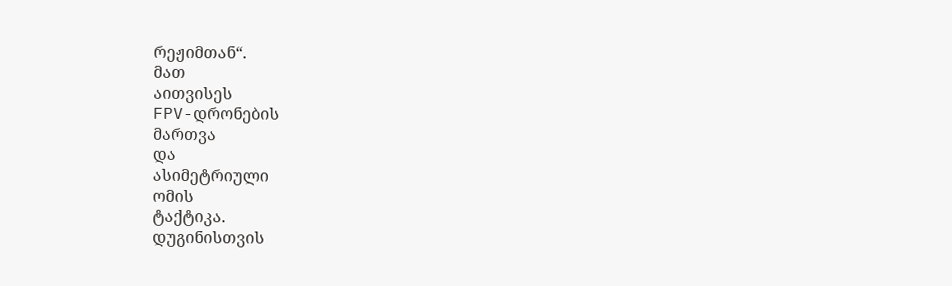რეჟიმთან“.
მათ
აითვისეს
FPV-დრონების
მართვა
და
ასიმეტრიული
ომის
ტაქტიკა.
დუგინისთვის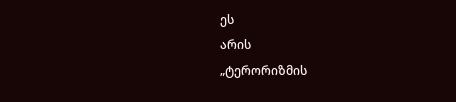ეს
არის
„ტერორიზმის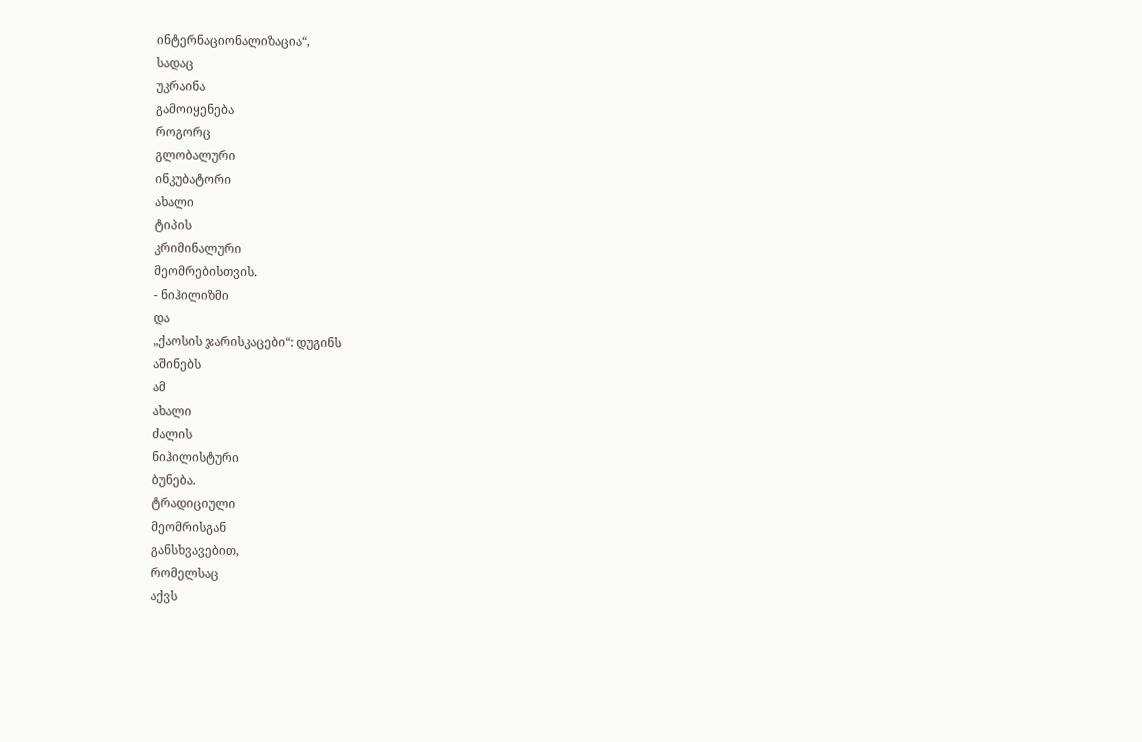ინტერნაციონალიზაცია“,
სადაც
უკრაინა
გამოიყენება
როგორც
გლობალური
ინკუბატორი
ახალი
ტიპის
კრიმინალური
მეომრებისთვის.
- ნიჰილიზმი
და
„ქაოსის ჯარისკაცები“: დუგინს
აშინებს
ამ
ახალი
ძალის
ნიჰილისტური
ბუნება.
ტრადიციული
მეომრისგან
განსხვავებით,
რომელსაც
აქვს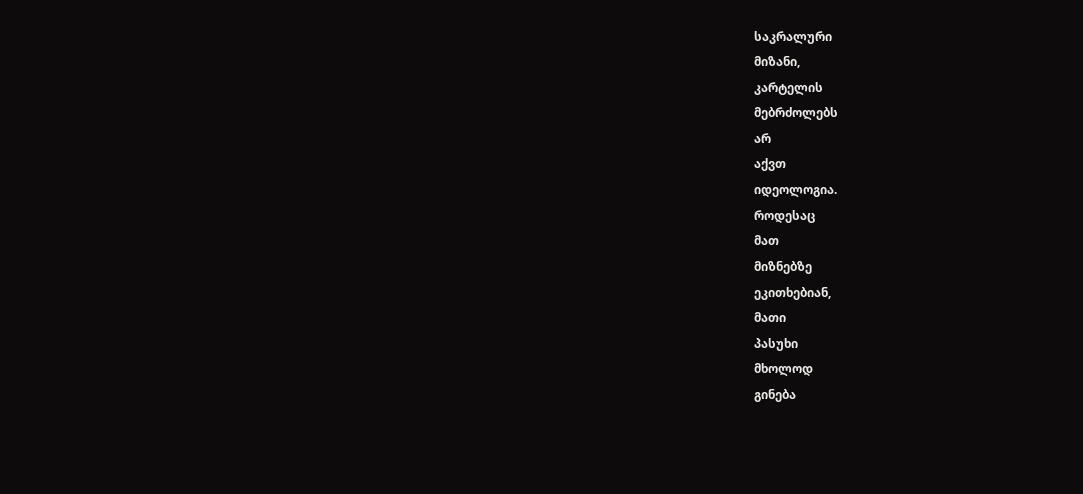საკრალური
მიზანი,
კარტელის
მებრძოლებს
არ
აქვთ
იდეოლოგია.
როდესაც
მათ
მიზნებზე
ეკითხებიან,
მათი
პასუხი
მხოლოდ
გინება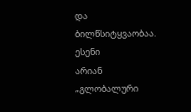და
ბილწსიტყვაობაა.
ესენი
არიან
„გლობალური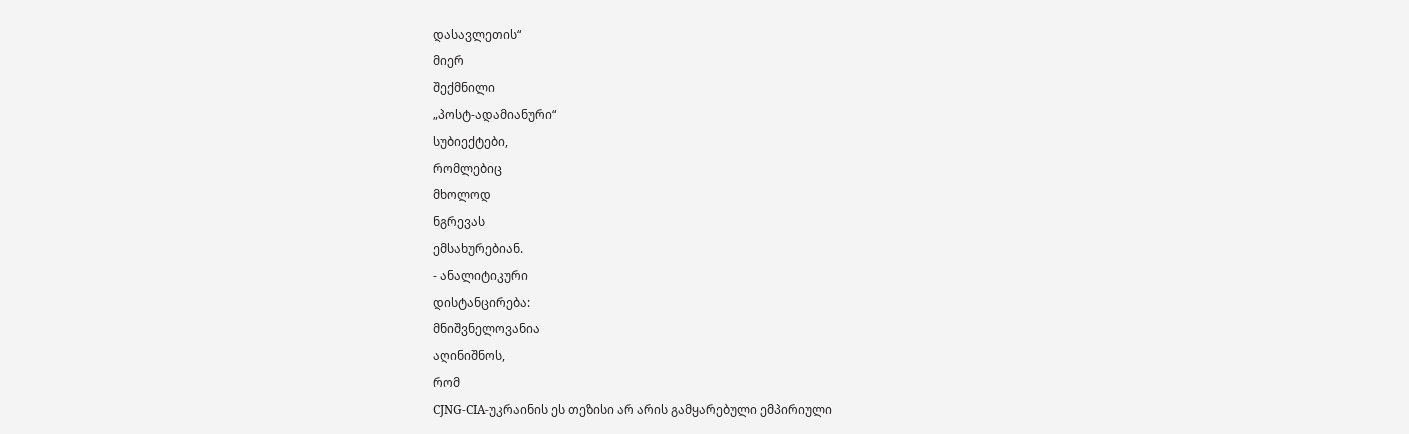დასავლეთის“
მიერ
შექმნილი
„პოსტ-ადამიანური“
სუბიექტები,
რომლებიც
მხოლოდ
ნგრევას
ემსახურებიან.
- ანალიტიკური
დისტანცირება:
მნიშვნელოვანია
აღინიშნოს,
რომ
CJNG-CIA-უკრაინის ეს თეზისი არ არის გამყარებული ემპირიული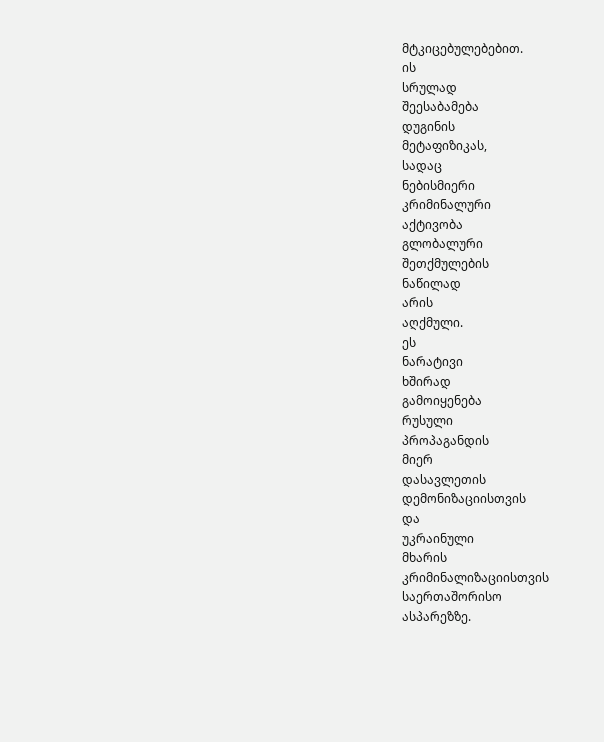მტკიცებულებებით.
ის
სრულად
შეესაბამება
დუგინის
მეტაფიზიკას,
სადაც
ნებისმიერი
კრიმინალური
აქტივობა
გლობალური
შეთქმულების
ნაწილად
არის
აღქმული.
ეს
ნარატივი
ხშირად
გამოიყენება
რუსული
პროპაგანდის
მიერ
დასავლეთის
დემონიზაციისთვის
და
უკრაინული
მხარის
კრიმინალიზაციისთვის
საერთაშორისო
ასპარეზზე.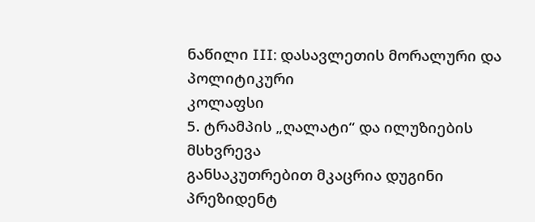ნაწილი III: დასავლეთის მორალური და პოლიტიკური
კოლაფსი
5. ტრამპის „ღალატი“ და ილუზიების
მსხვრევა
განსაკუთრებით მკაცრია დუგინი პრეზიდენტ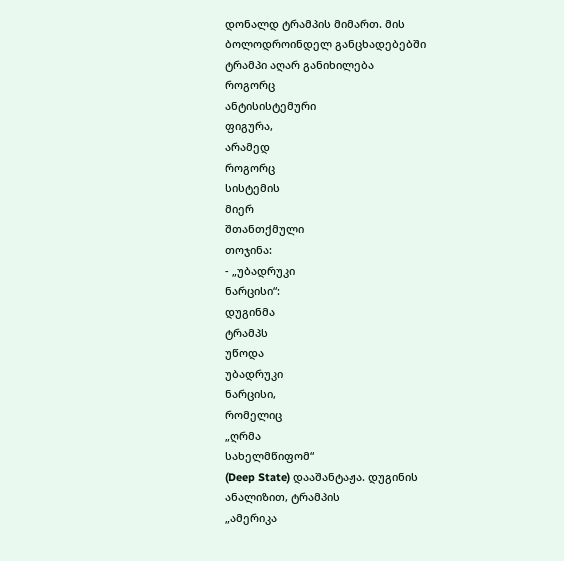დონალდ ტრამპის მიმართ. მის ბოლოდროინდელ განცხადებებში ტრამპი აღარ განიხილება
როგორც
ანტისისტემური
ფიგურა,
არამედ
როგორც
სისტემის
მიერ
შთანთქმული
თოჯინა:
- „უბადრუკი
ნარცისი“:
დუგინმა
ტრამპს
უწოდა
უბადრუკი
ნარცისი,
რომელიც
„ღრმა
სახელმწიფომ“
(Deep State) დააშანტაჟა. დუგინის ანალიზით, ტრამპის
„ამერიკა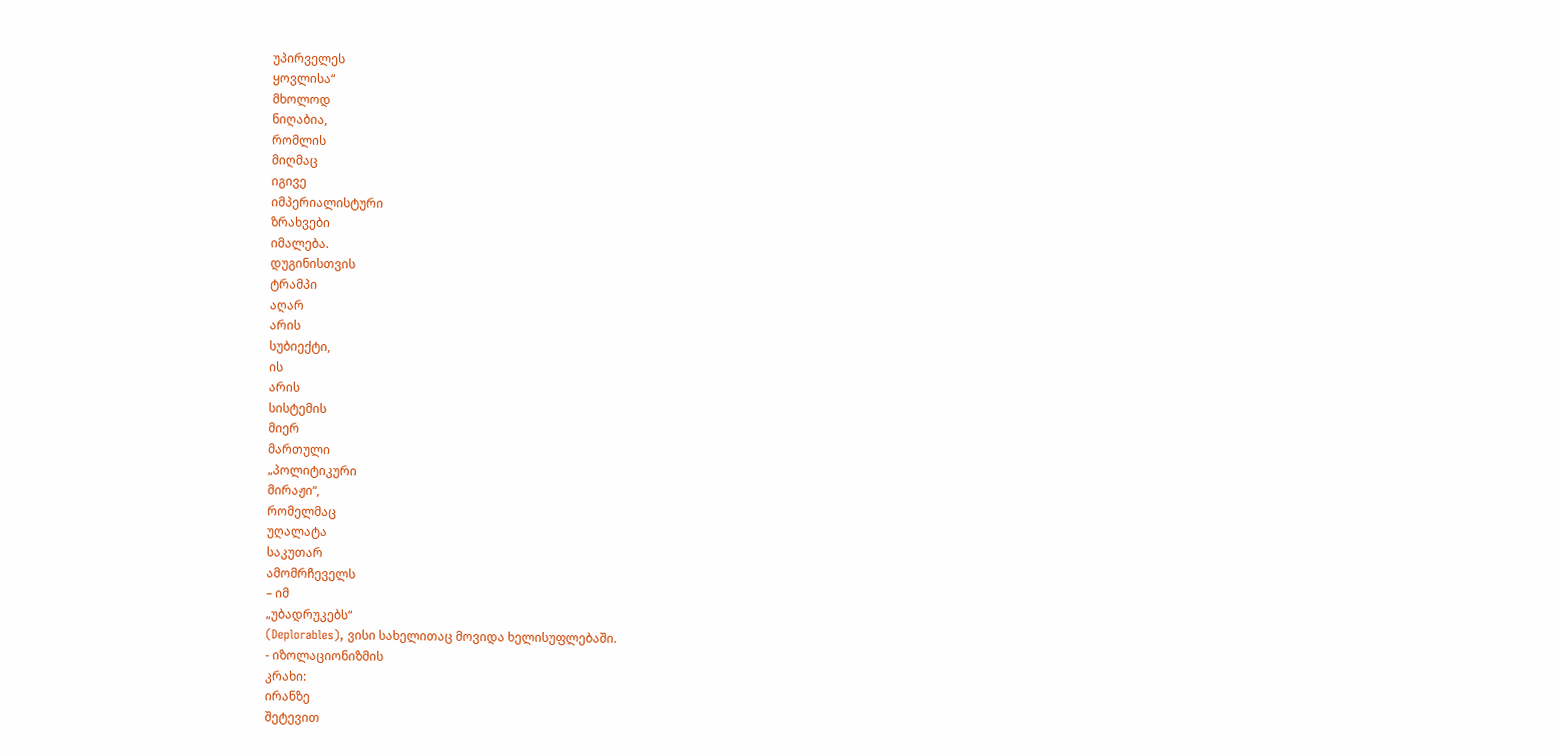უპირველეს
ყოვლისა“
მხოლოდ
ნიღაბია,
რომლის
მიღმაც
იგივე
იმპერიალისტური
ზრახვები
იმალება.
დუგინისთვის
ტრამპი
აღარ
არის
სუბიექტი,
ის
არის
სისტემის
მიერ
მართული
„პოლიტიკური
მირაჟი“,
რომელმაც
უღალატა
საკუთარ
ამომრჩეველს
– იმ
„უბადრუკებს“
(Deplorables), ვისი სახელითაც მოვიდა ხელისუფლებაში.
- იზოლაციონიზმის
კრახი:
ირანზე
შეტევით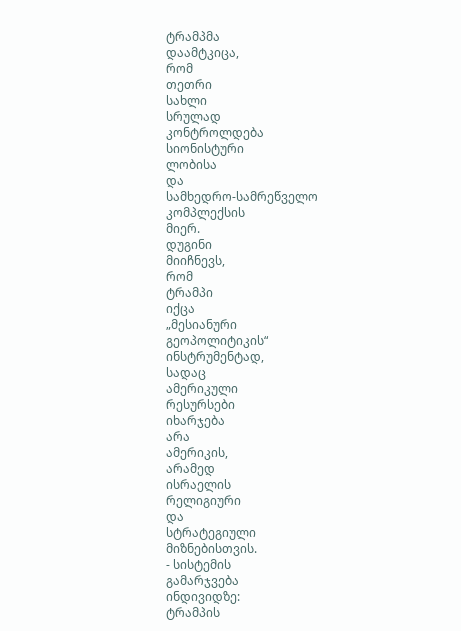ტრამპმა
დაამტკიცა,
რომ
თეთრი
სახლი
სრულად
კონტროლდება
სიონისტური
ლობისა
და
სამხედრო-სამრეწველო
კომპლექსის
მიერ.
დუგინი
მიიჩნევს,
რომ
ტრამპი
იქცა
„მესიანური
გეოპოლიტიკის“
ინსტრუმენტად,
სადაც
ამერიკული
რესურსები
იხარჯება
არა
ამერიკის,
არამედ
ისრაელის
რელიგიური
და
სტრატეგიული
მიზნებისთვის.
- სისტემის
გამარჯვება
ინდივიდზე:
ტრამპის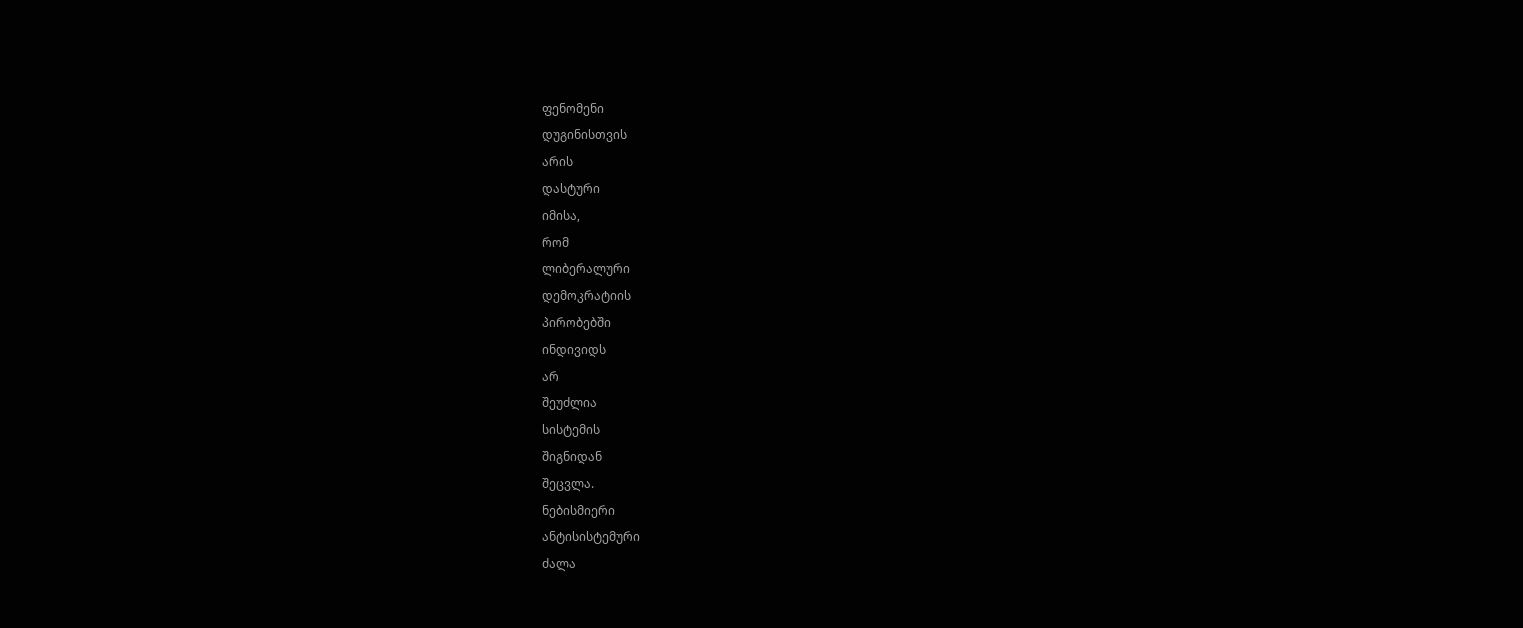ფენომენი
დუგინისთვის
არის
დასტური
იმისა,
რომ
ლიბერალური
დემოკრატიის
პირობებში
ინდივიდს
არ
შეუძლია
სისტემის
შიგნიდან
შეცვლა.
ნებისმიერი
ანტისისტემური
ძალა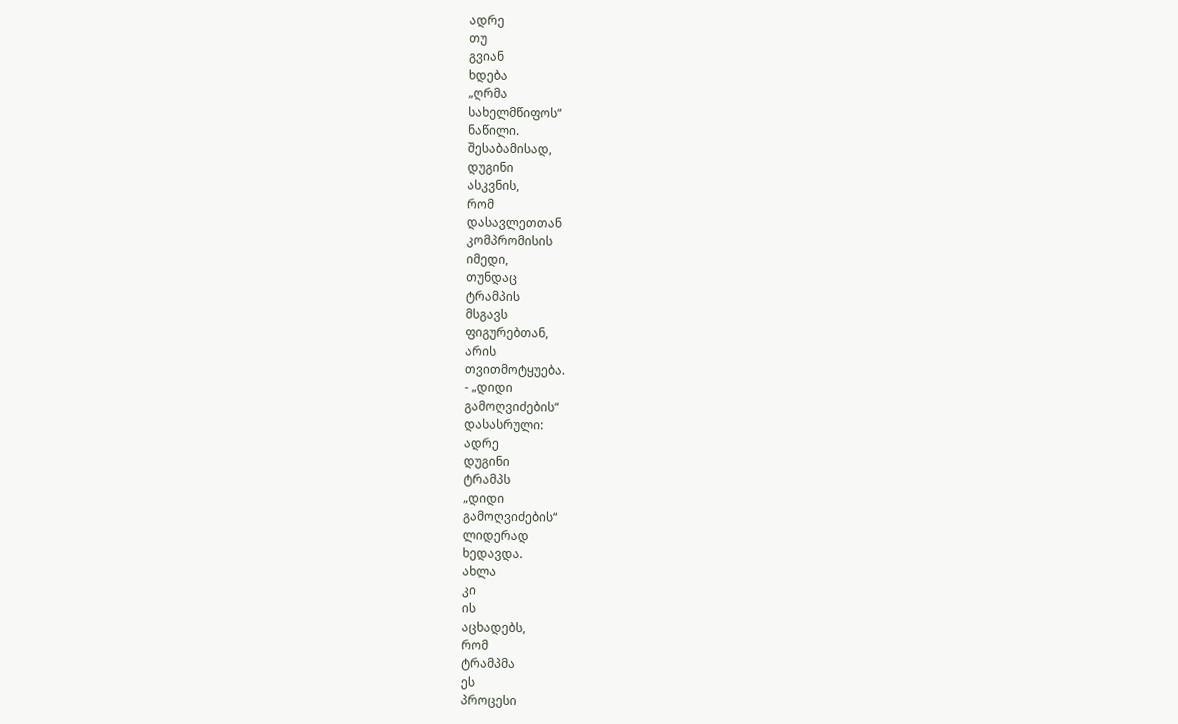ადრე
თუ
გვიან
ხდება
„ღრმა
სახელმწიფოს“
ნაწილი.
შესაბამისად,
დუგინი
ასკვნის,
რომ
დასავლეთთან
კომპრომისის
იმედი,
თუნდაც
ტრამპის
მსგავს
ფიგურებთან,
არის
თვითმოტყუება.
- „დიდი
გამოღვიძების“
დასასრული:
ადრე
დუგინი
ტრამპს
„დიდი
გამოღვიძების“
ლიდერად
ხედავდა.
ახლა
კი
ის
აცხადებს,
რომ
ტრამპმა
ეს
პროცესი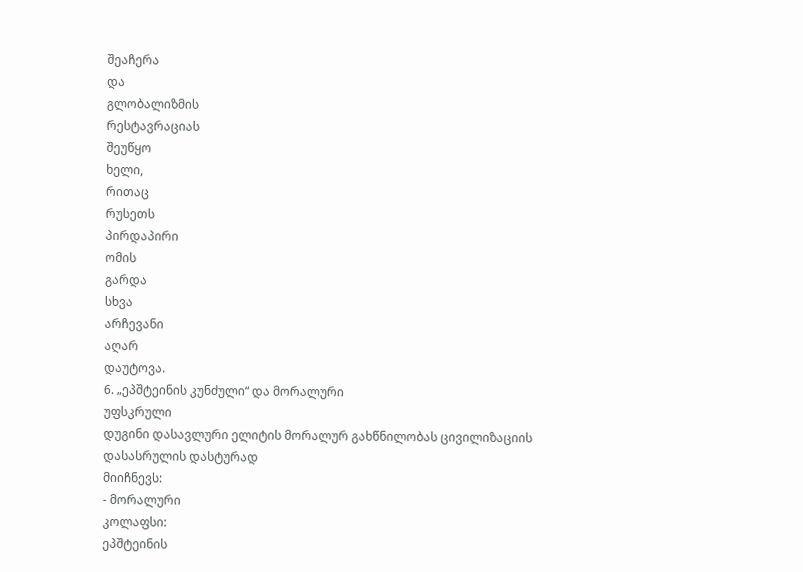შეაჩერა
და
გლობალიზმის
რესტავრაციას
შეუწყო
ხელი,
რითაც
რუსეთს
პირდაპირი
ომის
გარდა
სხვა
არჩევანი
აღარ
დაუტოვა.
6. „ეპშტეინის კუნძული“ და მორალური
უფსკრული
დუგინი დასავლური ელიტის მორალურ გახწნილობას ცივილიზაციის დასასრულის დასტურად
მიიჩნევს:
- მორალური
კოლაფსი:
ეპშტეინის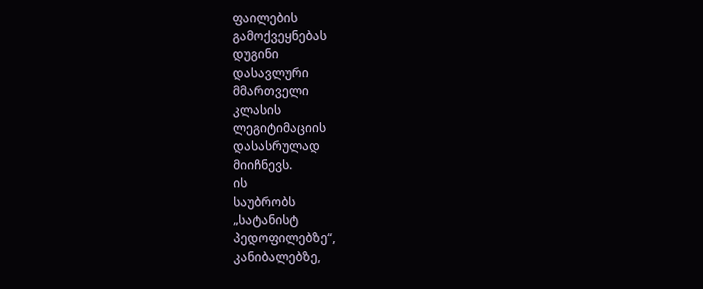ფაილების
გამოქვეყნებას
დუგინი
დასავლური
მმართველი
კლასის
ლეგიტიმაციის
დასასრულად
მიიჩნევს.
ის
საუბრობს
„სატანისტ
პედოფილებზე“,
კანიბალებზე,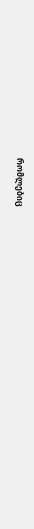რომლებიც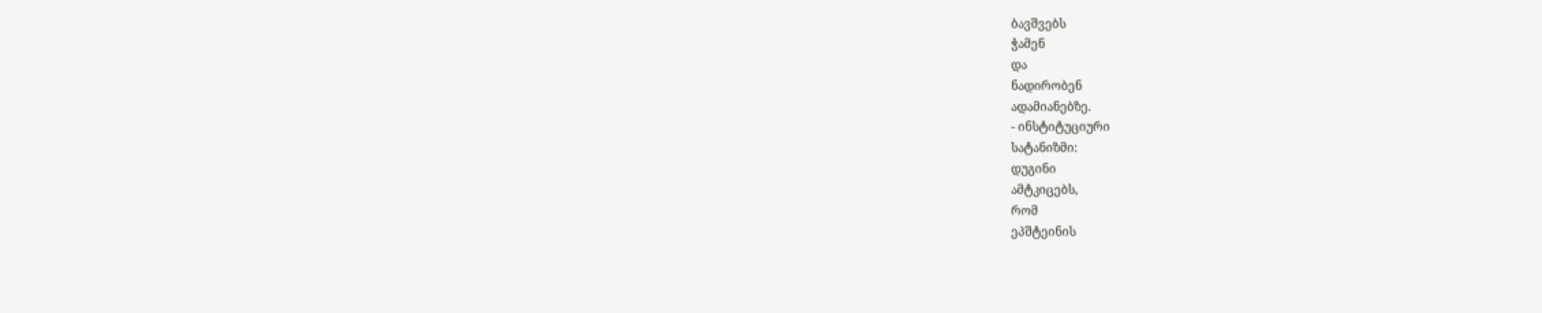ბავშვებს
ჭამენ
და
ნადირობენ
ადამიანებზე.
- ინსტიტუციური
სატანიზმი:
დუგინი
ამტკიცებს,
რომ
ეპშტეინის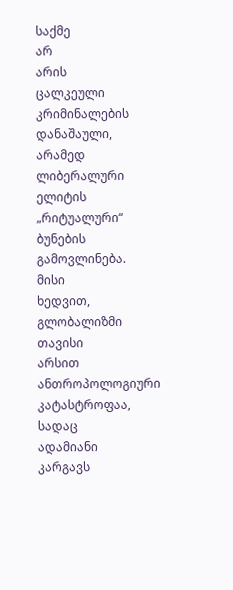საქმე
არ
არის
ცალკეული
კრიმინალების
დანაშაული,
არამედ
ლიბერალური
ელიტის
„რიტუალური“
ბუნების
გამოვლინება.
მისი
ხედვით,
გლობალიზმი
თავისი
არსით
ანთროპოლოგიური
კატასტროფაა,
სადაც
ადამიანი
კარგავს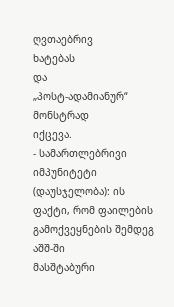ღვთაებრივ
ხატებას
და
„პოსტ-ადამიანურ“
მონსტრად
იქცევა.
- სამართლებრივი
იმპუნიტეტი
(დაუსჯელობა): ის ფაქტი, რომ ფაილების გამოქვეყნების შემდეგ
აშშ-ში
მასშტაბური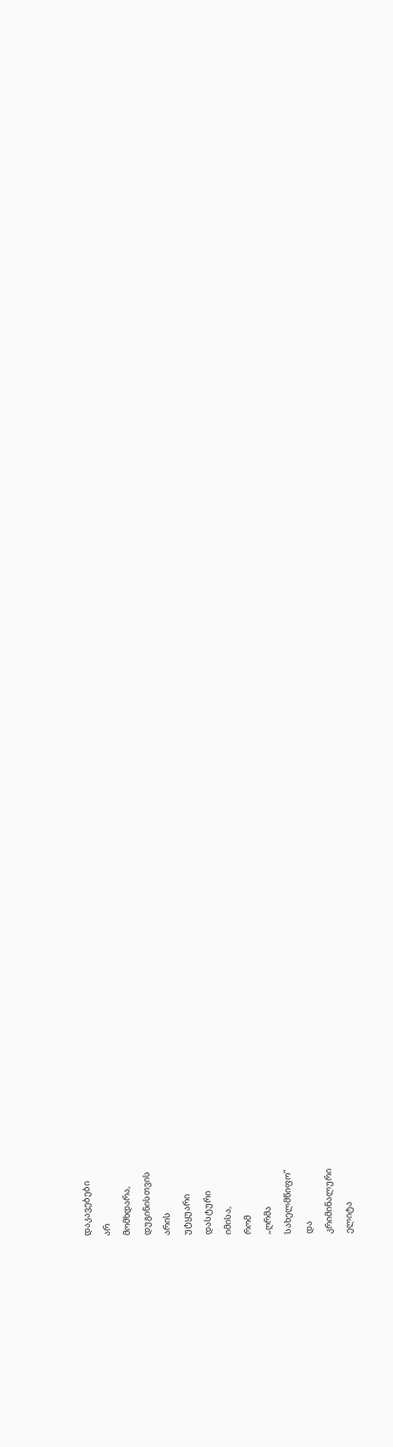დაკავებები
არ
მომხდარა,
დუგინისთვის
არის
უტყუარი
დასტური
იმისა,
რომ
„ღრმა
სახელმწიფო“
და
კრიმინალური
ელიტა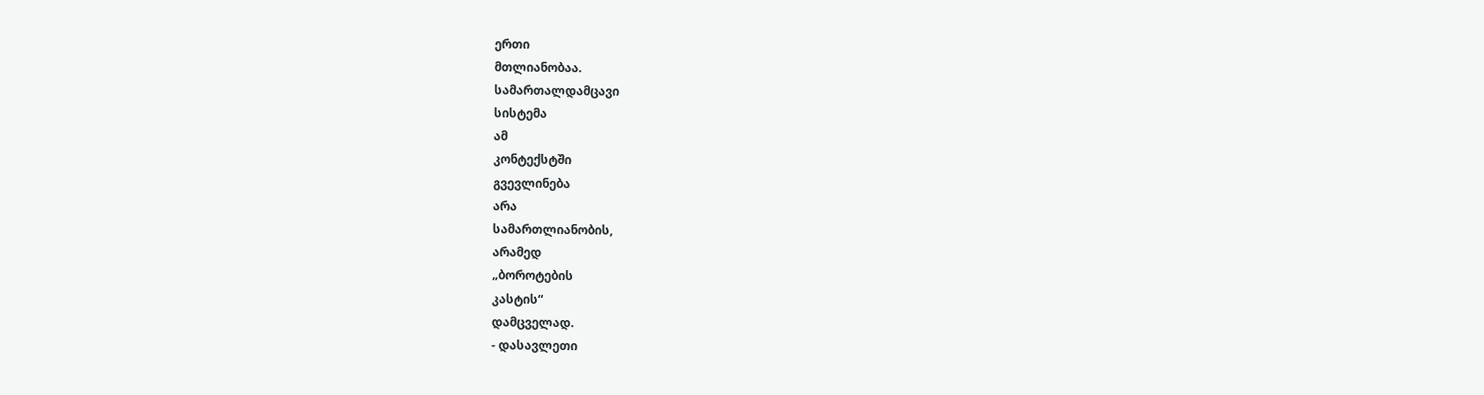ერთი
მთლიანობაა.
სამართალდამცავი
სისტემა
ამ
კონტექსტში
გვევლინება
არა
სამართლიანობის,
არამედ
„ბოროტების
კასტის“
დამცველად.
- დასავლეთი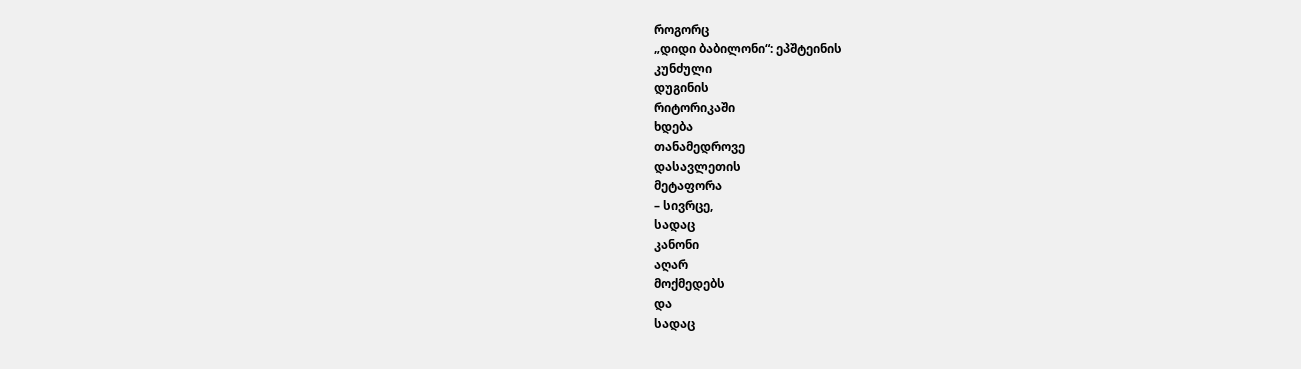როგორც
„დიდი ბაბილონი“: ეპშტეინის
კუნძული
დუგინის
რიტორიკაში
ხდება
თანამედროვე
დასავლეთის
მეტაფორა
– სივრცე,
სადაც
კანონი
აღარ
მოქმედებს
და
სადაც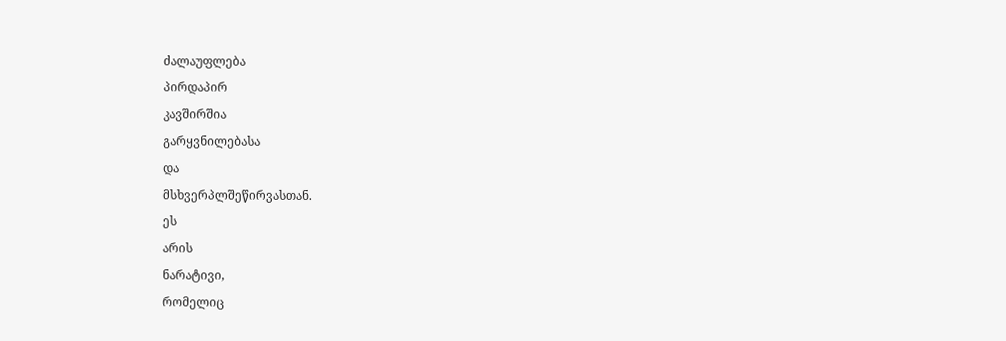ძალაუფლება
პირდაპირ
კავშირშია
გარყვნილებასა
და
მსხვერპლშეწირვასთან.
ეს
არის
ნარატივი,
რომელიც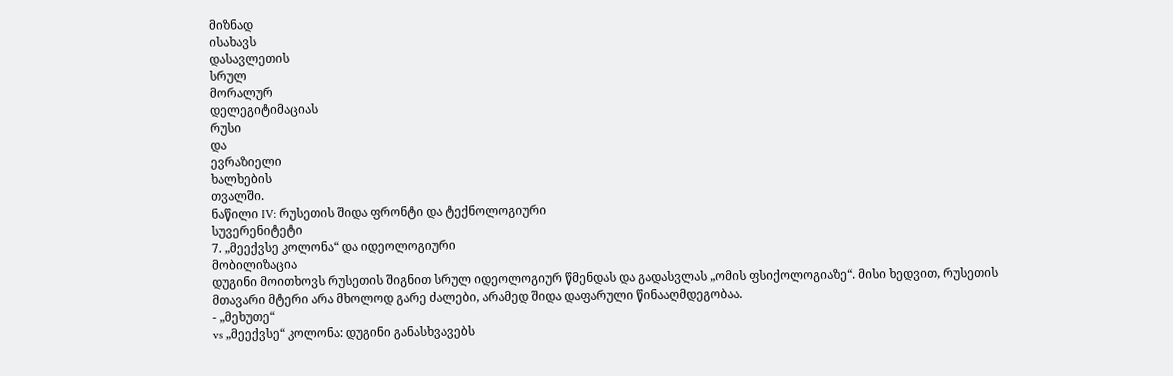მიზნად
ისახავს
დასავლეთის
სრულ
მორალურ
დელეგიტიმაციას
რუსი
და
ევრაზიელი
ხალხების
თვალში.
ნაწილი IV: რუსეთის შიდა ფრონტი და ტექნოლოგიური
სუვერენიტეტი
7. „მეექვსე კოლონა“ და იდეოლოგიური
მობილიზაცია
დუგინი მოითხოვს რუსეთის შიგნით სრულ იდეოლოგიურ წმენდას და გადასვლას „ომის ფსიქოლოგიაზე“. მისი ხედვით, რუსეთის მთავარი მტერი არა მხოლოდ გარე ძალები, არამედ შიდა დაფარული წინააღმდეგობაა.
- „მეხუთე“
vs „მეექვსე“ კოლონა: დუგინი განასხვავებს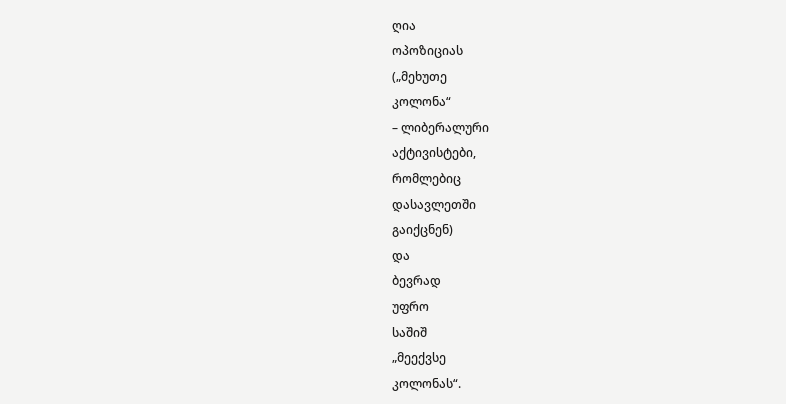ღია
ოპოზიციას
(„მეხუთე
კოლონა“
– ლიბერალური
აქტივისტები,
რომლებიც
დასავლეთში
გაიქცნენ)
და
ბევრად
უფრო
საშიშ
„მეექვსე
კოლონას“.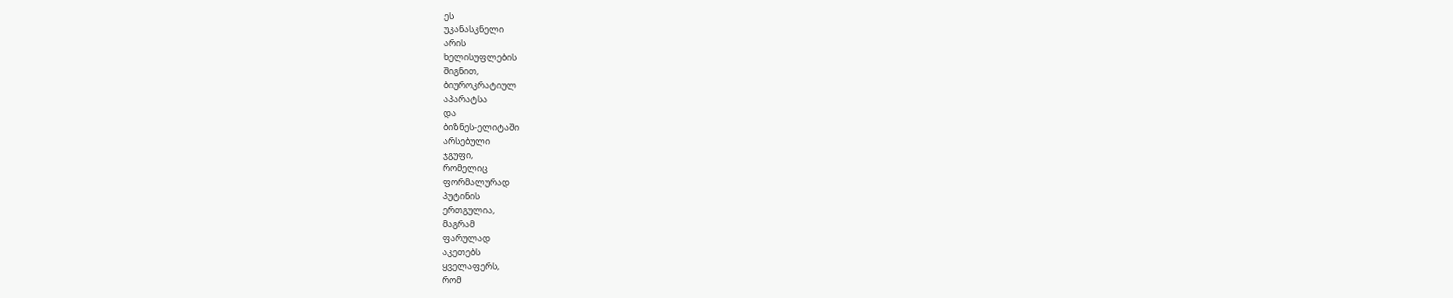ეს
უკანასკნელი
არის
ხელისუფლების
შიგნით,
ბიუროკრატიულ
აპარატსა
და
ბიზნეს-ელიტაში
არსებული
ჯგუფი,
რომელიც
ფორმალურად
პუტინის
ერთგულია,
მაგრამ
ფარულად
აკეთებს
ყველაფერს,
რომ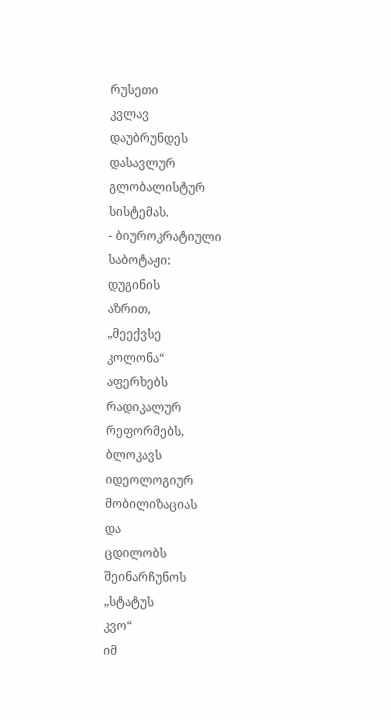რუსეთი
კვლავ
დაუბრუნდეს
დასავლურ
გლობალისტურ
სისტემას.
- ბიუროკრატიული
საბოტაჟი:
დუგინის
აზრით,
„მეექვსე
კოლონა“
აფერხებს
რადიკალურ
რეფორმებს,
ბლოკავს
იდეოლოგიურ
მობილიზაციას
და
ცდილობს
შეინარჩუნოს
„სტატუს
კვო“
იმ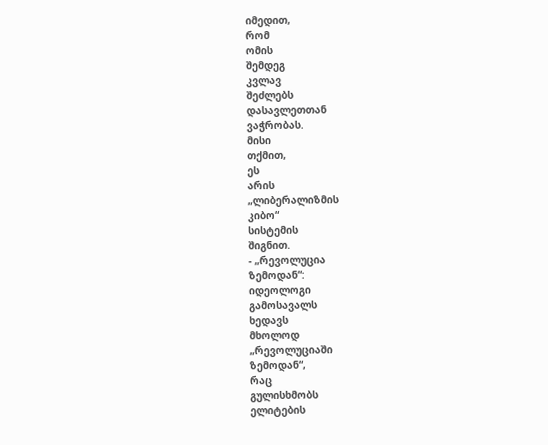იმედით,
რომ
ომის
შემდეგ
კვლავ
შეძლებს
დასავლეთთან
ვაჭრობას.
მისი
თქმით,
ეს
არის
„ლიბერალიზმის
კიბო“
სისტემის
შიგნით.
- „რევოლუცია
ზემოდან“:
იდეოლოგი
გამოსავალს
ხედავს
მხოლოდ
„რევოლუციაში
ზემოდან“,
რაც
გულისხმობს
ელიტების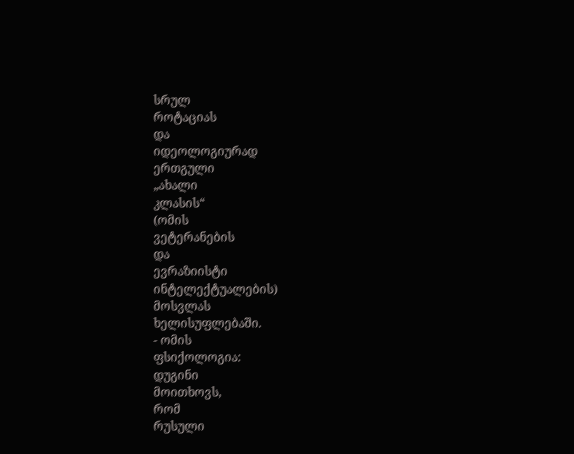სრულ
როტაციას
და
იდეოლოგიურად
ერთგული
„ახალი
კლასის“
(ომის
ვეტერანების
და
ევრაზიისტი
ინტელექტუალების)
მოსვლას
ხელისუფლებაში.
- ომის
ფსიქოლოგია:
დუგინი
მოითხოვს,
რომ
რუსული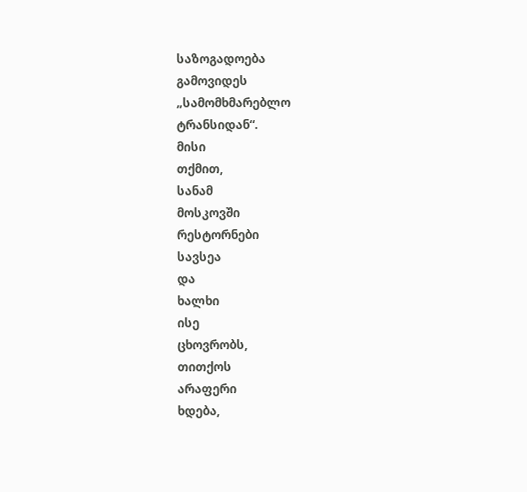საზოგადოება
გამოვიდეს
„სამომხმარებლო
ტრანსიდან“.
მისი
თქმით,
სანამ
მოსკოვში
რესტორნები
სავსეა
და
ხალხი
ისე
ცხოვრობს,
თითქოს
არაფერი
ხდება,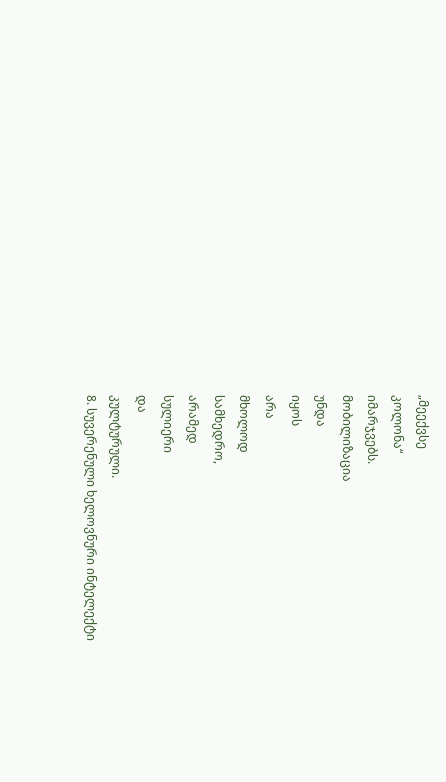„მეექვსე
კოლონა“
იმარჯვებს.
მობილიზაცია
უნდა
იყოს
არა
მხოლოდ
სამხედრო,
არამედ
სულიერი
და
კულტურული.
8. სუვერენული ხელოვნური ინტელექტი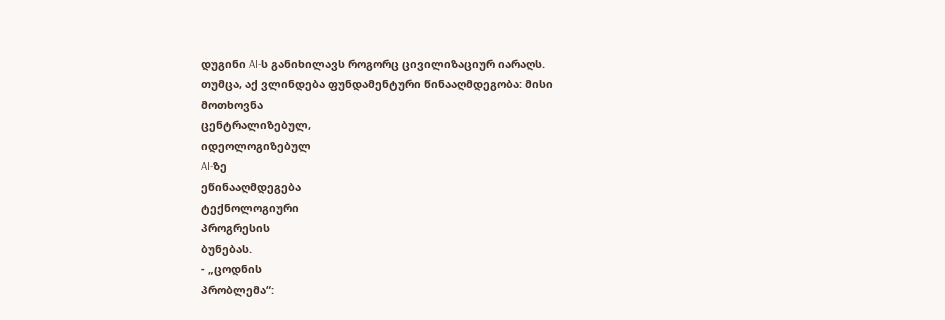დუგინი AI-ს განიხილავს როგორც ცივილიზაციურ იარაღს. თუმცა, აქ ვლინდება ფუნდამენტური წინააღმდეგობა: მისი მოთხოვნა
ცენტრალიზებულ,
იდეოლოგიზებულ
AI-ზე
ეწინააღმდეგება
ტექნოლოგიური
პროგრესის
ბუნებას.
- „ცოდნის
პრობლემა“: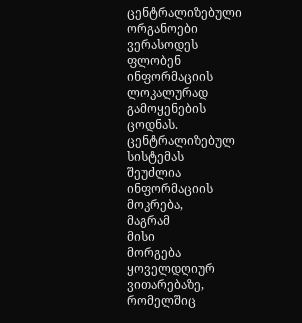ცენტრალიზებული
ორგანოები
ვერასოდეს
ფლობენ
ინფორმაციის
ლოკალურად
გამოყენების
ცოდნას.
ცენტრალიზებულ
სისტემას
შეუძლია
ინფორმაციის
მოკრება,
მაგრამ
მისი
მორგება
ყოველდღიურ
ვითარებაზე,
რომელშიც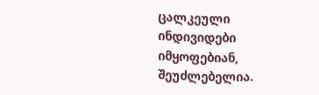ცალკეული
ინდივიდები
იმყოფებიან,
შეუძლებელია.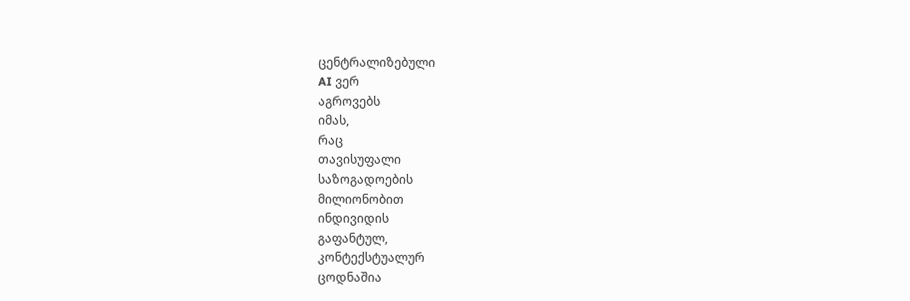ცენტრალიზებული
AI ვერ
აგროვებს
იმას,
რაც
თავისუფალი
საზოგადოების
მილიონობით
ინდივიდის
გაფანტულ,
კონტექსტუალურ
ცოდნაშია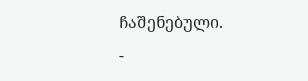ჩაშენებული.
-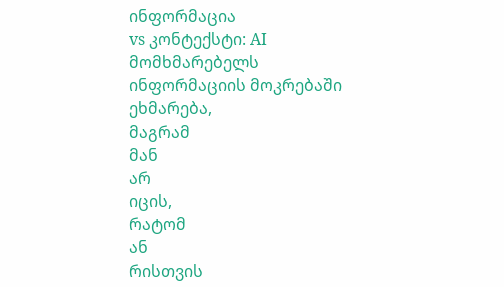ინფორმაცია
vs კონტექსტი: AI მომხმარებელს ინფორმაციის მოკრებაში
ეხმარება,
მაგრამ
მან
არ
იცის,
რატომ
ან
რისთვის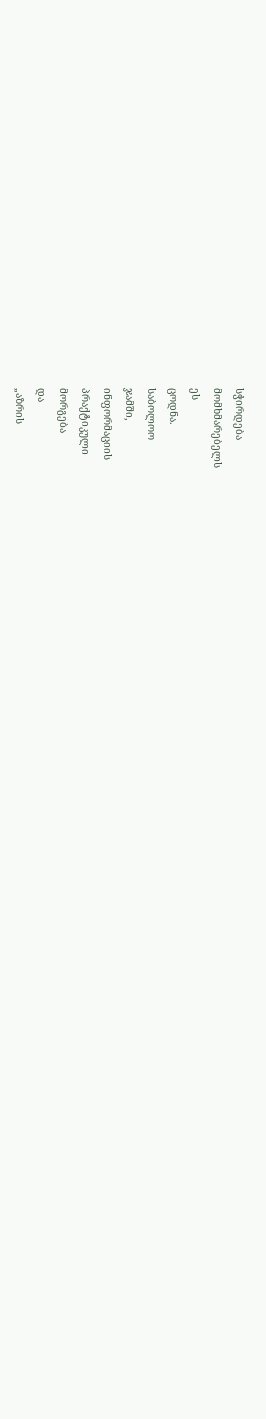სჭირდება
მომხმარებელს
ეს
ცოდნა.
საბოლოო
ჯამში,
ინფორმაციის
პრაქტიკული
მორგება
და
„აზრის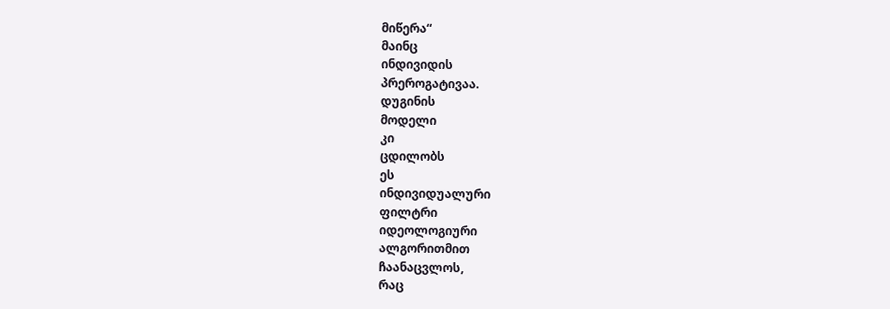მიწერა“
მაინც
ინდივიდის
პრეროგატივაა.
დუგინის
მოდელი
კი
ცდილობს
ეს
ინდივიდუალური
ფილტრი
იდეოლოგიური
ალგორითმით
ჩაანაცვლოს,
რაც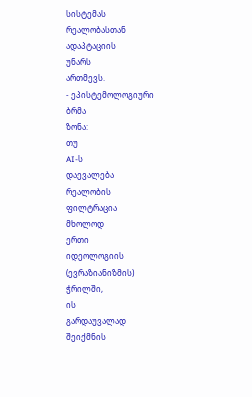სისტემას
რეალობასთან
ადაპტაციის
უნარს
ართმევს.
- ეპისტემოლოგიური
ბრმა
ზონა:
თუ
AI-ს
დაევალება
რეალობის
ფილტრაცია
მხოლოდ
ერთი
იდეოლოგიის
(ევრაზიანიზმის)
ჭრილში,
ის
გარდაუვალად
შეიქმნის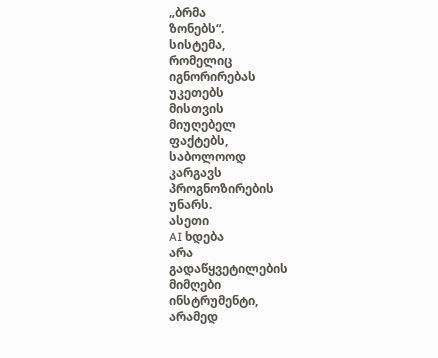„ბრმა
ზონებს“.
სისტემა,
რომელიც
იგნორირებას
უკეთებს
მისთვის
მიუღებელ
ფაქტებს,
საბოლოოდ
კარგავს
პროგნოზირების
უნარს.
ასეთი
AI ხდება
არა
გადაწყვეტილების
მიმღები
ინსტრუმენტი,
არამედ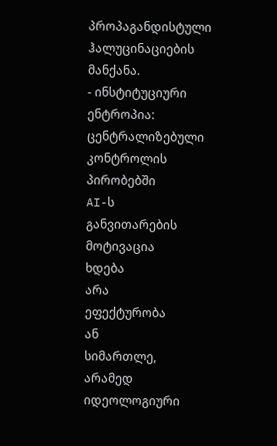პროპაგანდისტული
ჰალუცინაციების
მანქანა.
- ინსტიტუციური
ენტროპია:
ცენტრალიზებული
კონტროლის
პირობებში
AI-ს
განვითარების
მოტივაცია
ხდება
არა
ეფექტურობა
ან
სიმართლე,
არამედ
იდეოლოგიური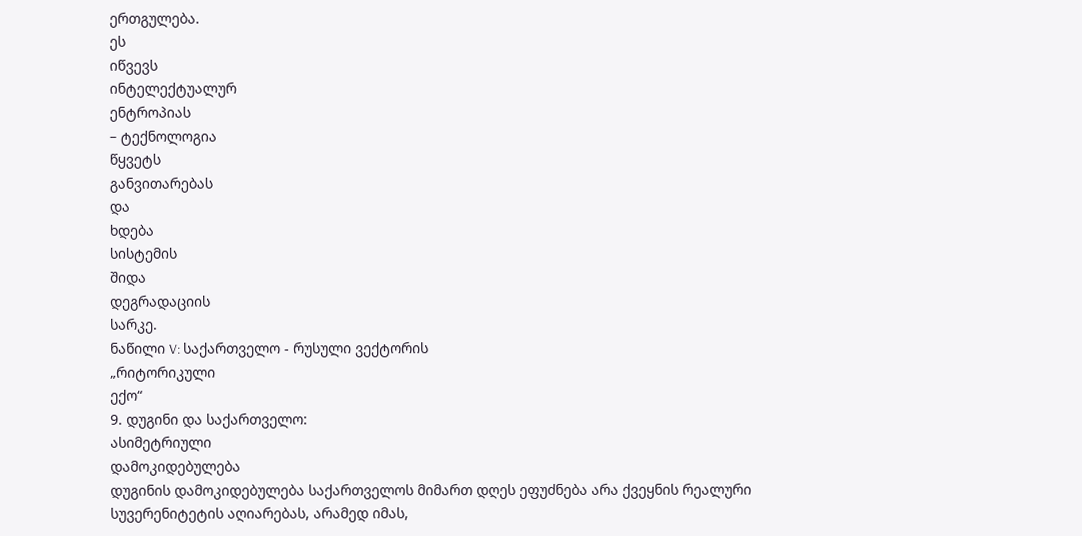ერთგულება.
ეს
იწვევს
ინტელექტუალურ
ენტროპიას
– ტექნოლოგია
წყვეტს
განვითარებას
და
ხდება
სისტემის
შიდა
დეგრადაციის
სარკე.
ნაწილი V: საქართველო - რუსული ვექტორის
„რიტორიკული
ექო“
9. დუგინი და საქართველო:
ასიმეტრიული
დამოკიდებულება
დუგინის დამოკიდებულება საქართველოს მიმართ დღეს ეფუძნება არა ქვეყნის რეალური სუვერენიტეტის აღიარებას, არამედ იმას,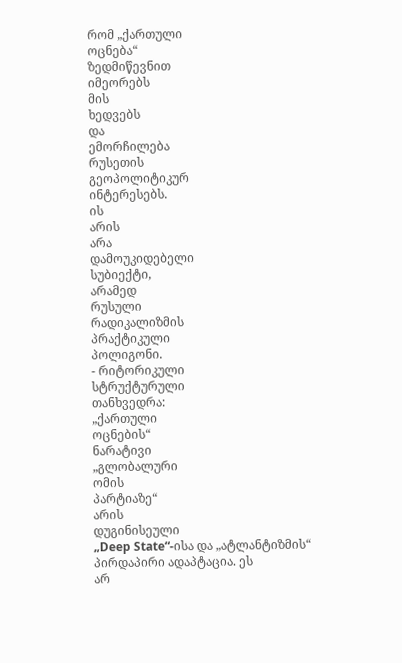რომ „ქართული
ოცნება“
ზედმიწევნით
იმეორებს
მის
ხედვებს
და
ემორჩილება
რუსეთის
გეოპოლიტიკურ
ინტერესებს.
ის
არის
არა
დამოუკიდებელი
სუბიექტი,
არამედ
რუსული
რადიკალიზმის
პრაქტიკული
პოლიგონი.
- რიტორიკული
სტრუქტურული
თანხვედრა:
„ქართული
ოცნების“
ნარატივი
„გლობალური
ომის
პარტიაზე“
არის
დუგინისეული
„Deep State“-ისა და „ატლანტიზმის“ პირდაპირი ადაპტაცია. ეს
არ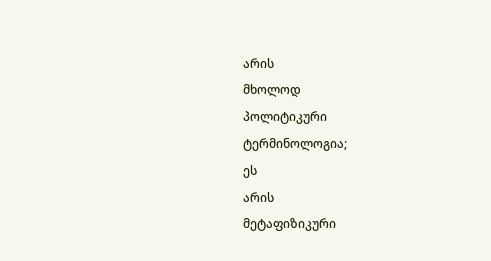არის
მხოლოდ
პოლიტიკური
ტერმინოლოგია;
ეს
არის
მეტაფიზიკური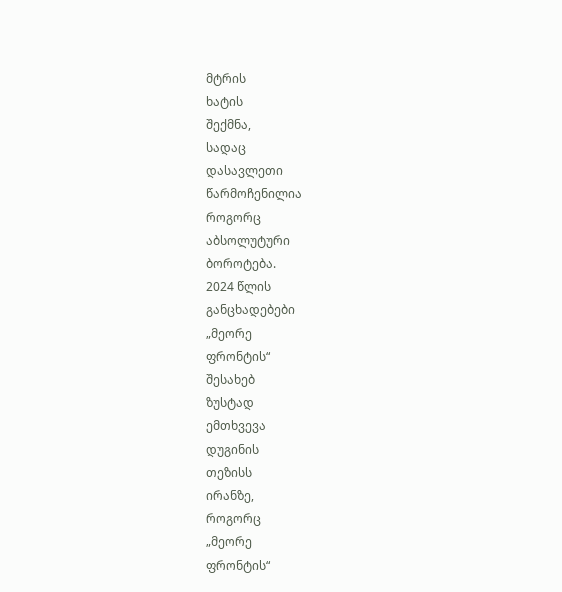მტრის
ხატის
შექმნა,
სადაც
დასავლეთი
წარმოჩენილია
როგორც
აბსოლუტური
ბოროტება.
2024 წლის
განცხადებები
„მეორე
ფრონტის“
შესახებ
ზუსტად
ემთხვევა
დუგინის
თეზისს
ირანზე,
როგორც
„მეორე
ფრონტის“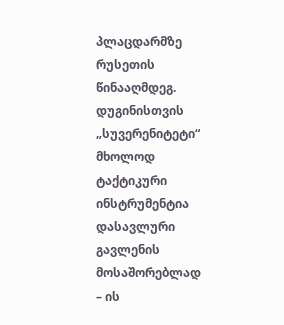პლაცდარმზე
რუსეთის
წინააღმდეგ.
დუგინისთვის
„სუვერენიტეტი“
მხოლოდ
ტაქტიკური
ინსტრუმენტია
დასავლური
გავლენის
მოსაშორებლად
– ის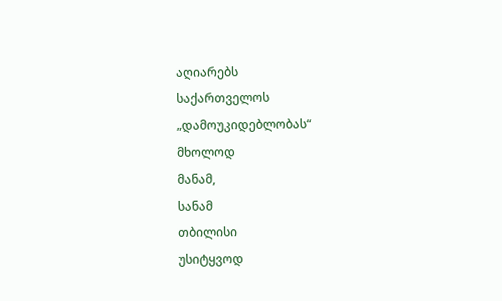აღიარებს
საქართველოს
„დამოუკიდებლობას“
მხოლოდ
მანამ,
სანამ
თბილისი
უსიტყვოდ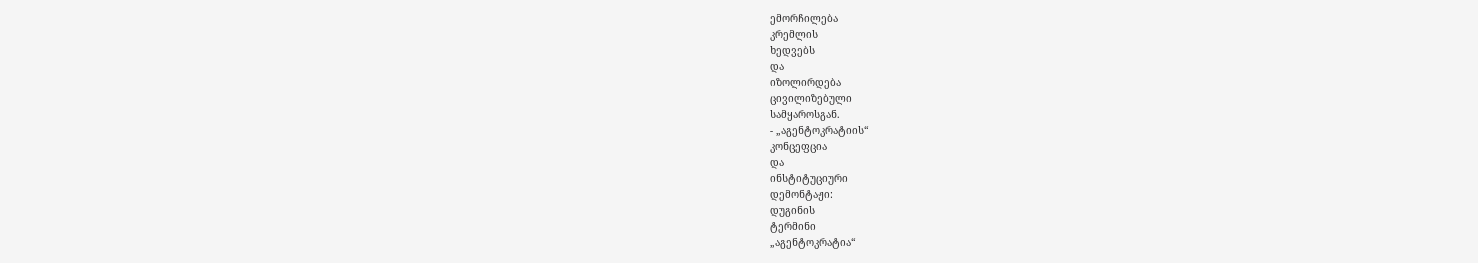ემორჩილება
კრემლის
ხედვებს
და
იზოლირდება
ცივილიზებული
სამყაროსგან.
- „აგენტოკრატიის“
კონცეფცია
და
ინსტიტუციური
დემონტაჟი:
დუგინის
ტერმინი
„აგენტოკრატია“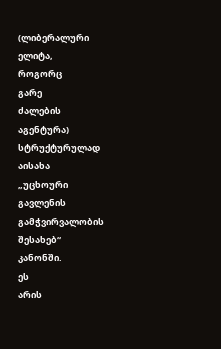(ლიბერალური
ელიტა,
როგორც
გარე
ძალების
აგენტურა)
სტრუქტურულად
აისახა
„უცხოური
გავლენის
გამჭვირვალობის
შესახებ“
კანონში.
ეს
არის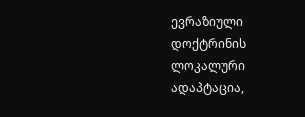ევრაზიული
დოქტრინის
ლოკალური
ადაპტაცია,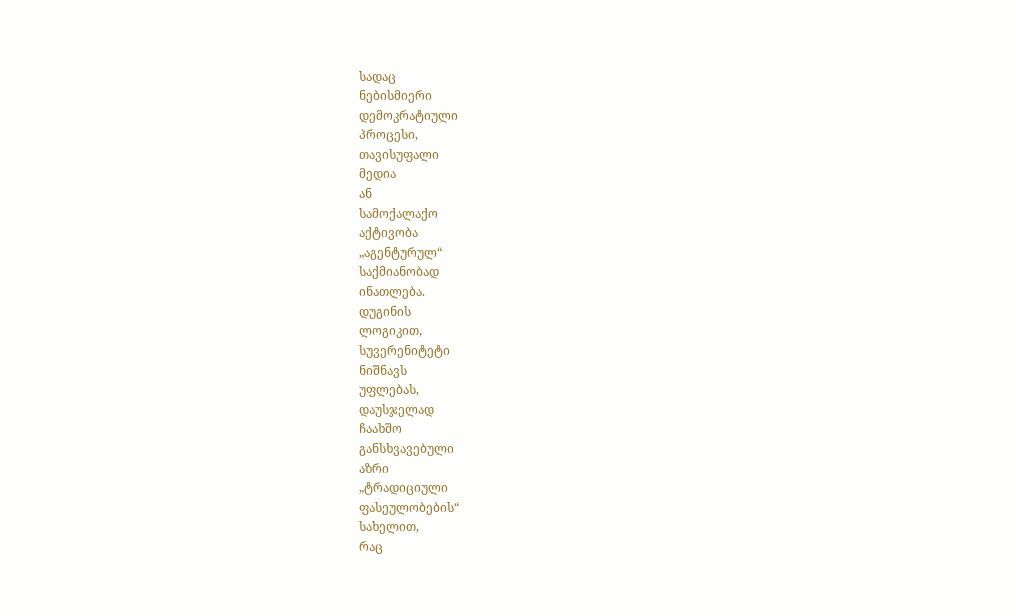სადაც
ნებისმიერი
დემოკრატიული
პროცესი,
თავისუფალი
მედია
ან
სამოქალაქო
აქტივობა
„აგენტურულ“
საქმიანობად
ინათლება.
დუგინის
ლოგიკით,
სუვერენიტეტი
ნიშნავს
უფლებას,
დაუსჯელად
ჩაახშო
განსხვავებული
აზრი
„ტრადიციული
ფასეულობების“
სახელით,
რაც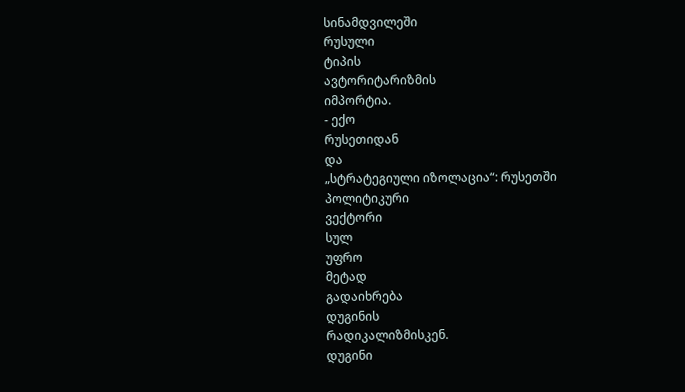სინამდვილეში
რუსული
ტიპის
ავტორიტარიზმის
იმპორტია.
- ექო
რუსეთიდან
და
„სტრატეგიული იზოლაცია“: რუსეთში
პოლიტიკური
ვექტორი
სულ
უფრო
მეტად
გადაიხრება
დუგინის
რადიკალიზმისკენ.
დუგინი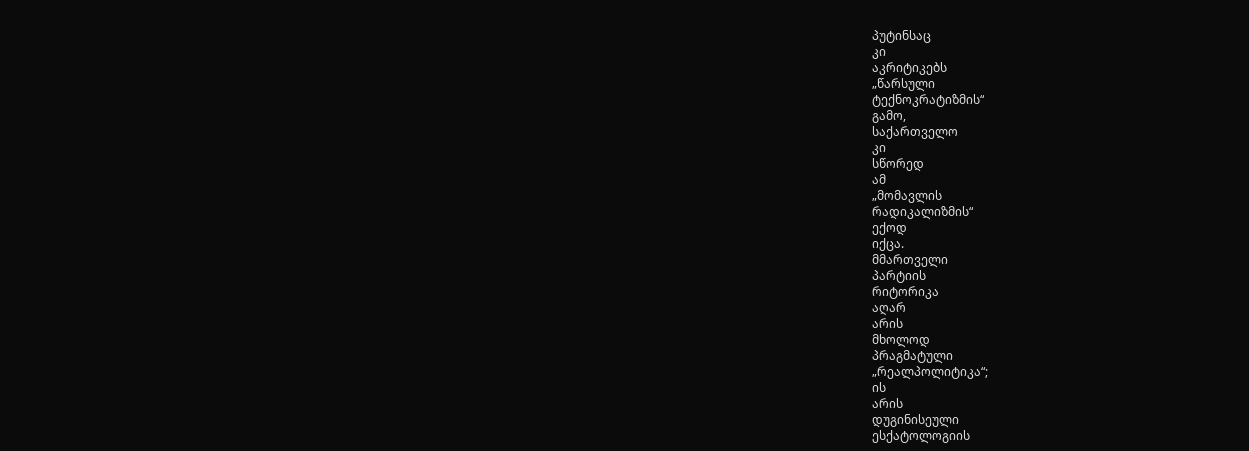პუტინსაც
კი
აკრიტიკებს
„წარსული
ტექნოკრატიზმის“
გამო,
საქართველო
კი
სწორედ
ამ
„მომავლის
რადიკალიზმის“
ექოდ
იქცა.
მმართველი
პარტიის
რიტორიკა
აღარ
არის
მხოლოდ
პრაგმატული
„რეალპოლიტიკა“;
ის
არის
დუგინისეული
ესქატოლოგიის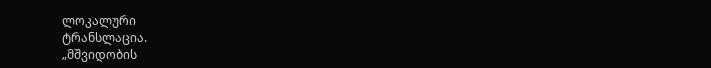ლოკალური
ტრანსლაცია.
„მშვიდობის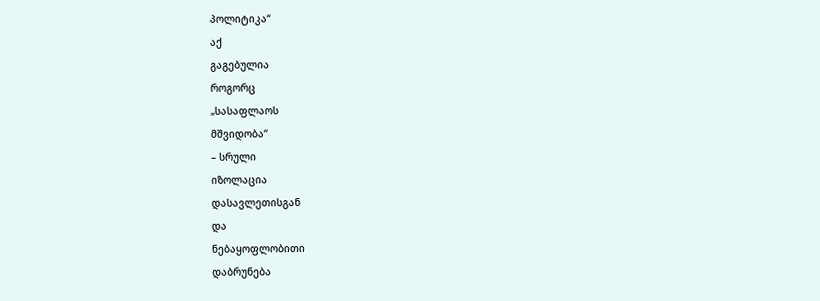პოლიტიკა“
აქ
გაგებულია
როგორც
„სასაფლაოს
მშვიდობა“
– სრული
იზოლაცია
დასავლეთისგან
და
ნებაყოფლობითი
დაბრუნება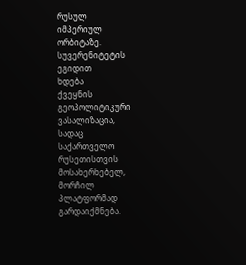რუსულ
იმპერიულ
ორბიტაზე.
სუვერენიტეტის
ეგიდით
ხდება
ქვეყნის
გეოპოლიტიკური
ვასალიზაცია,
სადაც
საქართველო
რუსეთისთვის
მოსახერხებელ,
მორჩილ
პლატფორმად
გარდაიქმნება.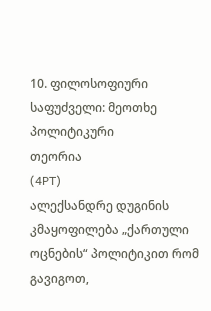10. ფილოსოფიური საფუძველი: მეოთხე პოლიტიკური
თეორია
(4PT)
ალექსანდრე დუგინის კმაყოფილება „ქართული ოცნების“ პოლიტიკით რომ გავიგოთ,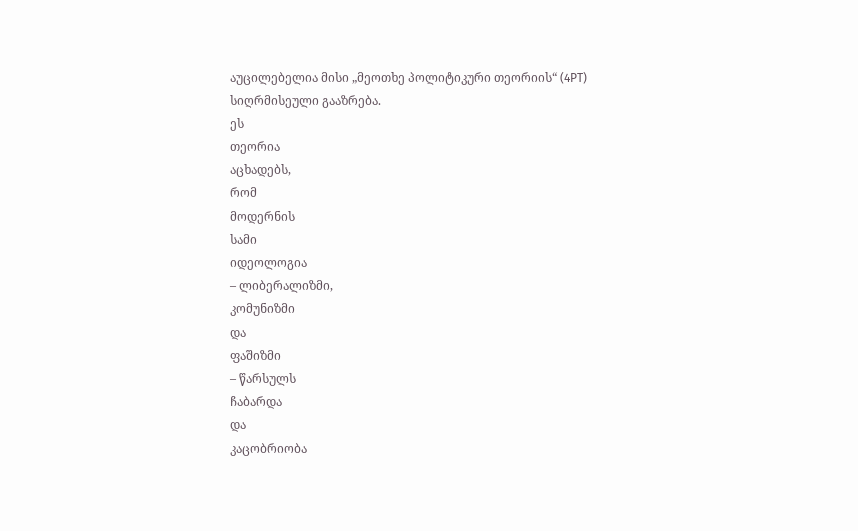აუცილებელია მისი „მეოთხე პოლიტიკური თეორიის“ (4PT) სიღრმისეული გააზრება.
ეს
თეორია
აცხადებს,
რომ
მოდერნის
სამი
იდეოლოგია
– ლიბერალიზმი,
კომუნიზმი
და
ფაშიზმი
– წარსულს
ჩაბარდა
და
კაცობრიობა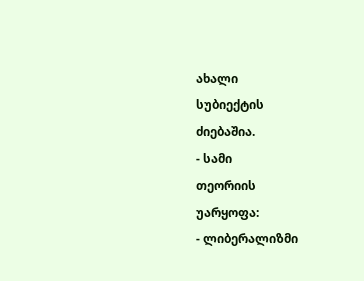ახალი
სუბიექტის
ძიებაშია.
- სამი
თეორიის
უარყოფა:
- ლიბერალიზმი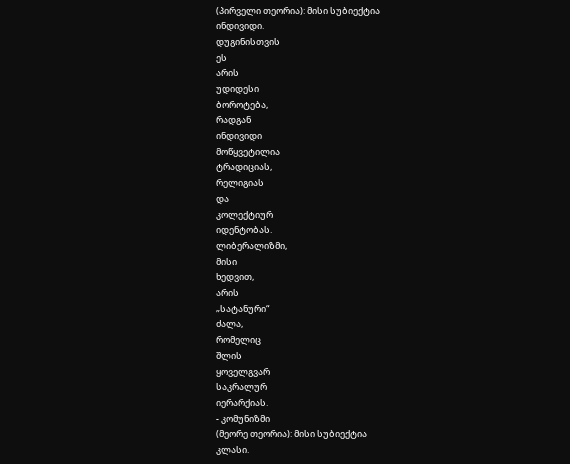(პირველი თეორია): მისი სუბიექტია
ინდივიდი.
დუგინისთვის
ეს
არის
უდიდესი
ბოროტება,
რადგან
ინდივიდი
მოწყვეტილია
ტრადიციას,
რელიგიას
და
კოლექტიურ
იდენტობას.
ლიბერალიზმი,
მისი
ხედვით,
არის
„სატანური“
ძალა,
რომელიც
შლის
ყოველგვარ
საკრალურ
იერარქიას.
- კომუნიზმი
(მეორე თეორია): მისი სუბიექტია
კლასი.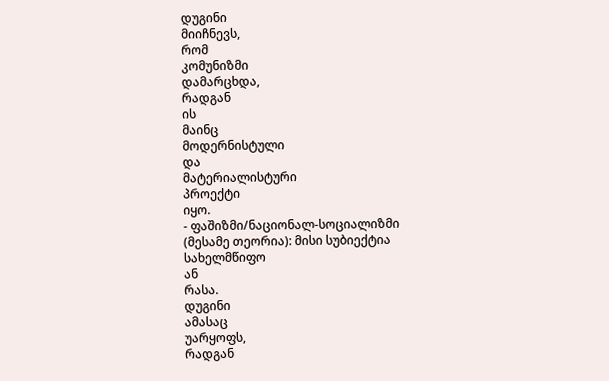დუგინი
მიიჩნევს,
რომ
კომუნიზმი
დამარცხდა,
რადგან
ის
მაინც
მოდერნისტული
და
მატერიალისტური
პროექტი
იყო.
- ფაშიზმი/ნაციონალ-სოციალიზმი
(მესამე თეორია): მისი სუბიექტია
სახელმწიფო
ან
რასა.
დუგინი
ამასაც
უარყოფს,
რადგან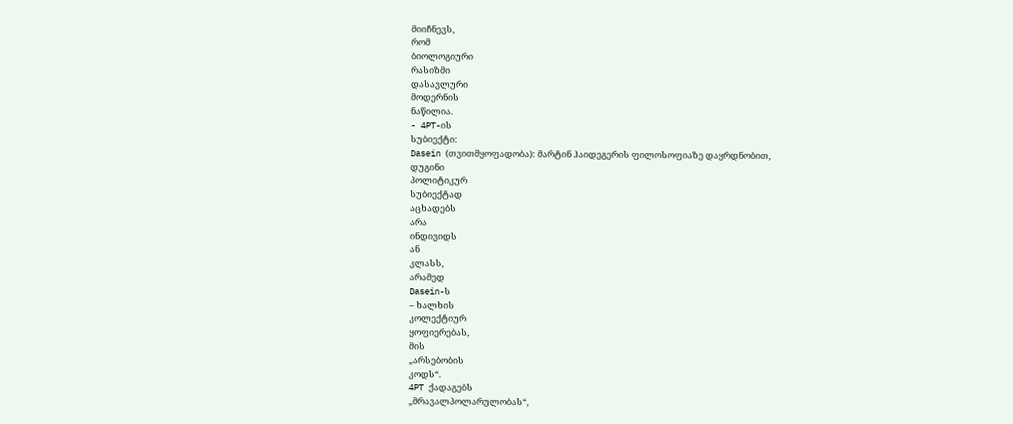მიიჩნევს,
რომ
ბიოლოგიური
რასიზმი
დასავლური
მოდერნის
ნაწილია.
- 4PT-ის
სუბიექტი:
Dasein (თვითმყოფადობა): მარტინ ჰაიდეგერის ფილოსოფიაზე დაყრდნობით,
დუგინი
პოლიტიკურ
სუბიექტად
აცხადებს
არა
ინდივიდს
ან
კლასს,
არამედ
Dasein-ს
– ხალხის
კოლექტიურ
ყოფიერებას,
მის
„არსებობის
კოდს“.
4PT ქადაგებს
„მრავალპოლარულობას“,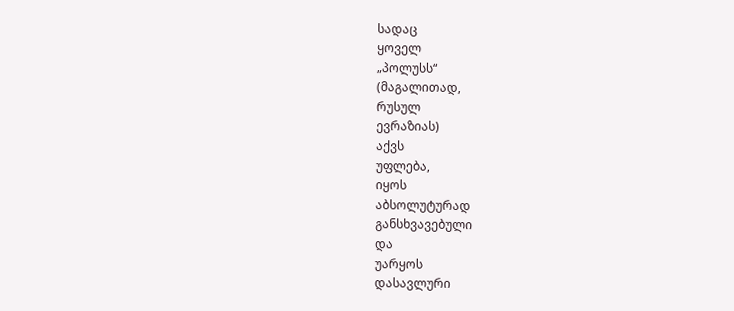სადაც
ყოველ
„პოლუსს“
(მაგალითად,
რუსულ
ევრაზიას)
აქვს
უფლება,
იყოს
აბსოლუტურად
განსხვავებული
და
უარყოს
დასავლური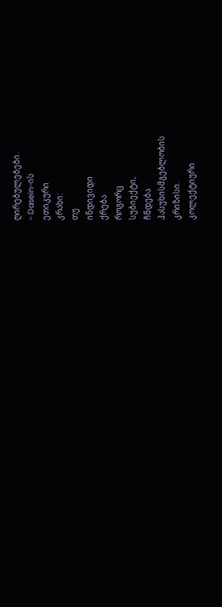ღირებულებები.
- Dasein-ის
ეთიკური
კრახი:
თუ
ინდივიდი
ქრება
როგორც
სუბიექტი,
ჩნდება
პასუხისმგებლობის
კრიზისი.
კოლექტიური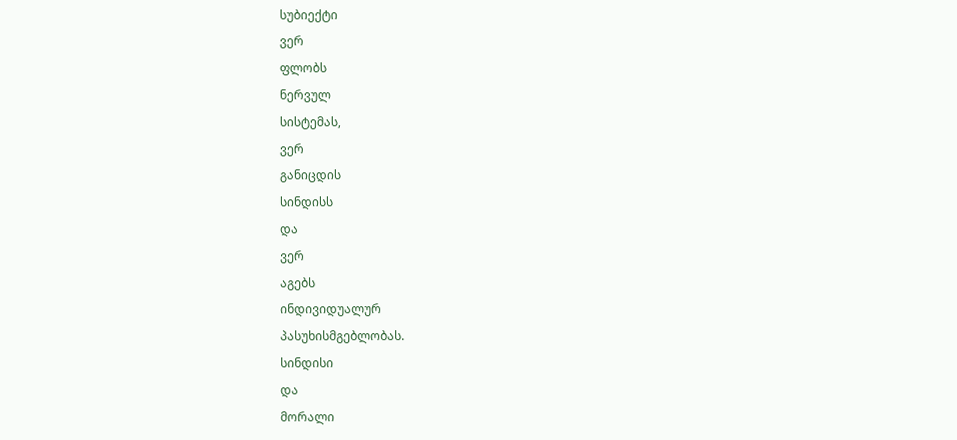სუბიექტი
ვერ
ფლობს
ნერვულ
სისტემას,
ვერ
განიცდის
სინდისს
და
ვერ
აგებს
ინდივიდუალურ
პასუხისმგებლობას.
სინდისი
და
მორალი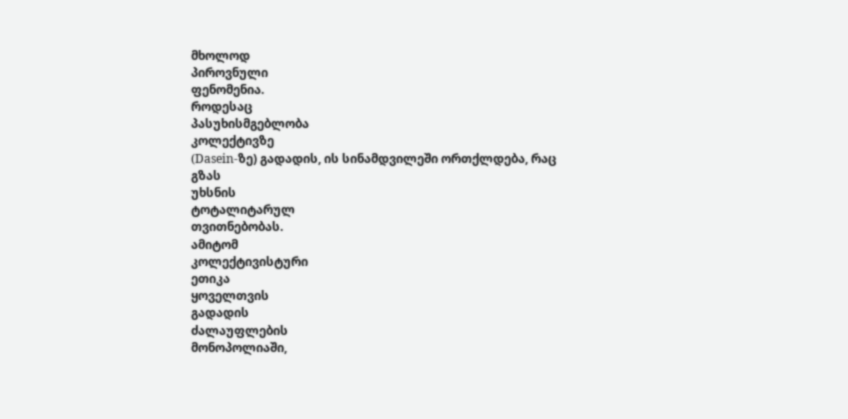მხოლოდ
პიროვნული
ფენომენია.
როდესაც
პასუხისმგებლობა
კოლექტივზე
(Dasein-ზე) გადადის, ის სინამდვილეში ორთქლდება, რაც
გზას
უხსნის
ტოტალიტარულ
თვითნებობას.
ამიტომ
კოლექტივისტური
ეთიკა
ყოველთვის
გადადის
ძალაუფლების
მონოპოლიაში,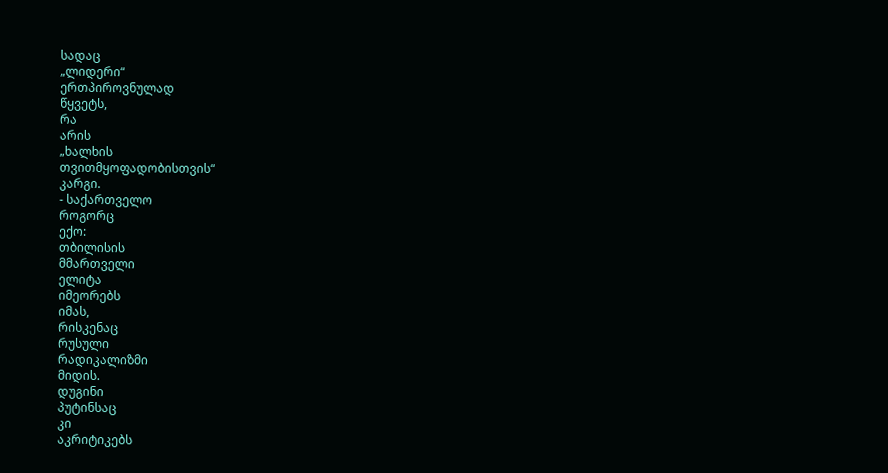სადაც
„ლიდერი“
ერთპიროვნულად
წყვეტს,
რა
არის
„ხალხის
თვითმყოფადობისთვის“
კარგი.
- საქართველო
როგორც
ექო:
თბილისის
მმართველი
ელიტა
იმეორებს
იმას,
რისკენაც
რუსული
რადიკალიზმი
მიდის.
დუგინი
პუტინსაც
კი
აკრიტიკებს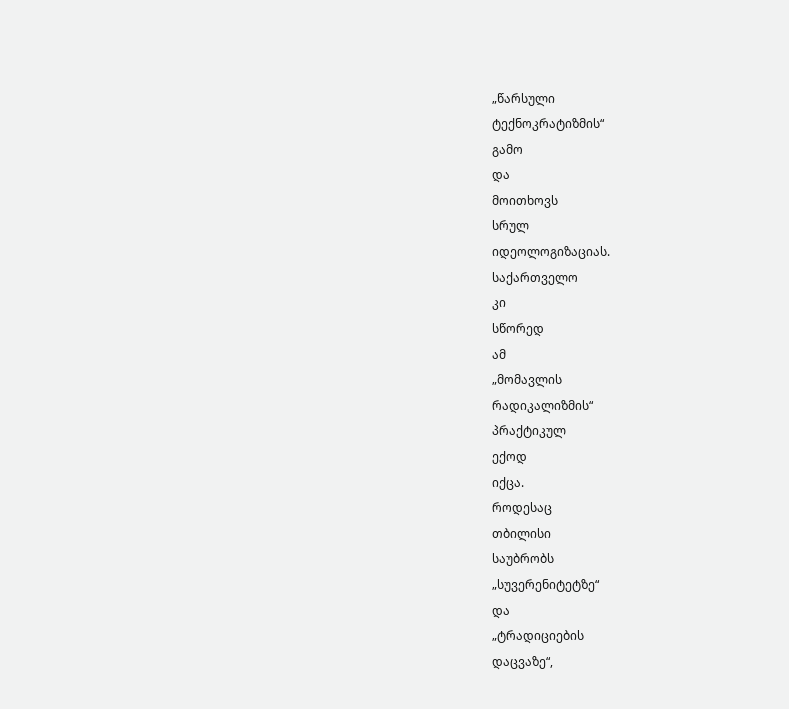„წარსული
ტექნოკრატიზმის“
გამო
და
მოითხოვს
სრულ
იდეოლოგიზაციას.
საქართველო
კი
სწორედ
ამ
„მომავლის
რადიკალიზმის“
პრაქტიკულ
ექოდ
იქცა.
როდესაც
თბილისი
საუბრობს
„სუვერენიტეტზე“
და
„ტრადიციების
დაცვაზე“,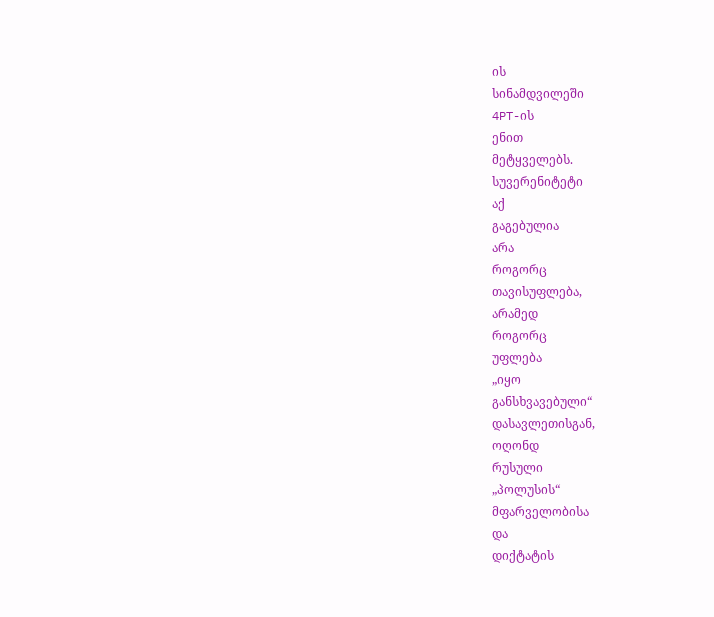ის
სინამდვილეში
4PT-ის
ენით
მეტყველებს.
სუვერენიტეტი
აქ
გაგებულია
არა
როგორც
თავისუფლება,
არამედ
როგორც
უფლება
„იყო
განსხვავებული“
დასავლეთისგან,
ოღონდ
რუსული
„პოლუსის“
მფარველობისა
და
დიქტატის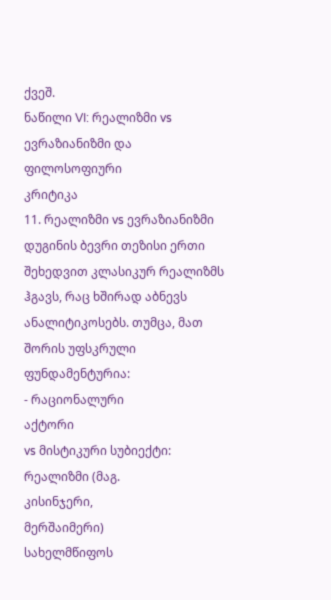ქვეშ.
ნაწილი VI: რეალიზმი vs ევრაზიანიზმი და ფილოსოფიური
კრიტიკა
11. რეალიზმი vs ევრაზიანიზმი
დუგინის ბევრი თეზისი ერთი შეხედვით კლასიკურ რეალიზმს ჰგავს, რაც ხშირად აბნევს ანალიტიკოსებს. თუმცა, მათ შორის უფსკრული ფუნდამენტურია:
- რაციონალური
აქტორი
vs მისტიკური სუბიექტი: რეალიზმი (მაგ.
კისინჯერი,
მერშაიმერი)
სახელმწიფოს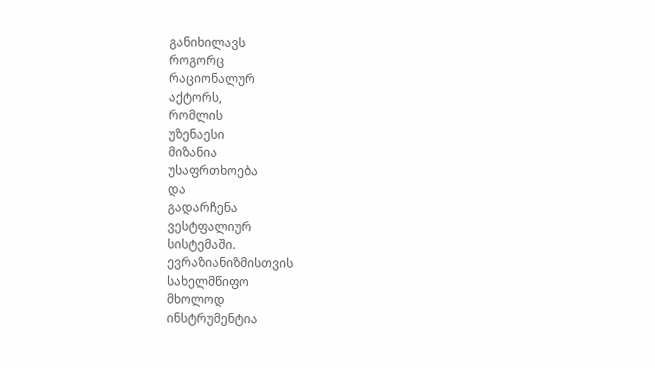განიხილავს
როგორც
რაციონალურ
აქტორს,
რომლის
უზენაესი
მიზანია
უსაფრთხოება
და
გადარჩენა
ვესტფალიურ
სისტემაში.
ევრაზიანიზმისთვის
სახელმწიფო
მხოლოდ
ინსტრუმენტია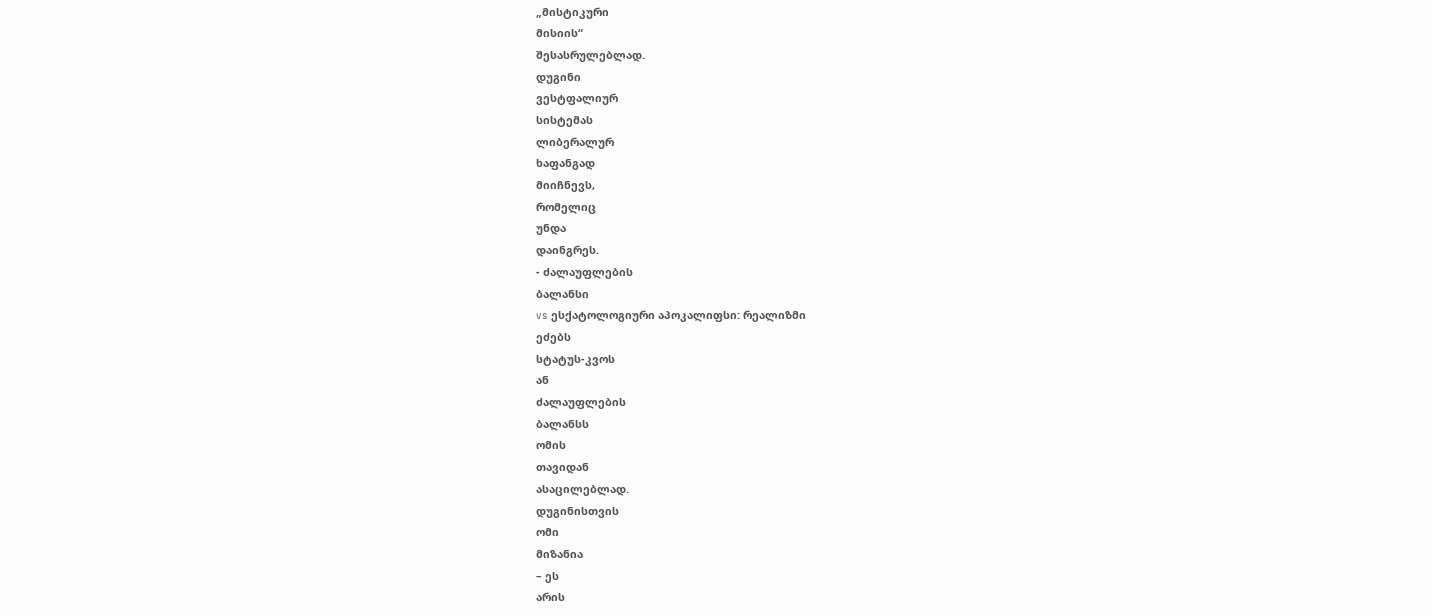„მისტიკური
მისიის“
შესასრულებლად.
დუგინი
ვესტფალიურ
სისტემას
ლიბერალურ
ხაფანგად
მიიჩნევს,
რომელიც
უნდა
დაინგრეს.
- ძალაუფლების
ბალანსი
vs ესქატოლოგიური აპოკალიფსი: რეალიზმი
ეძებს
სტატუს-კვოს
ან
ძალაუფლების
ბალანსს
ომის
თავიდან
ასაცილებლად.
დუგინისთვის
ომი
მიზანია
– ეს
არის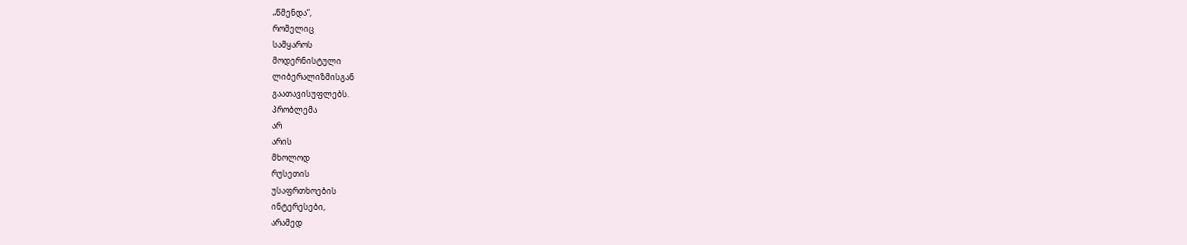„წმენდა“,
რომელიც
სამყაროს
მოდერნისტული
ლიბერალიზმისგან
გაათავისუფლებს.
პრობლემა
არ
არის
მხოლოდ
რუსეთის
უსაფრთხოების
ინტერესები,
არამედ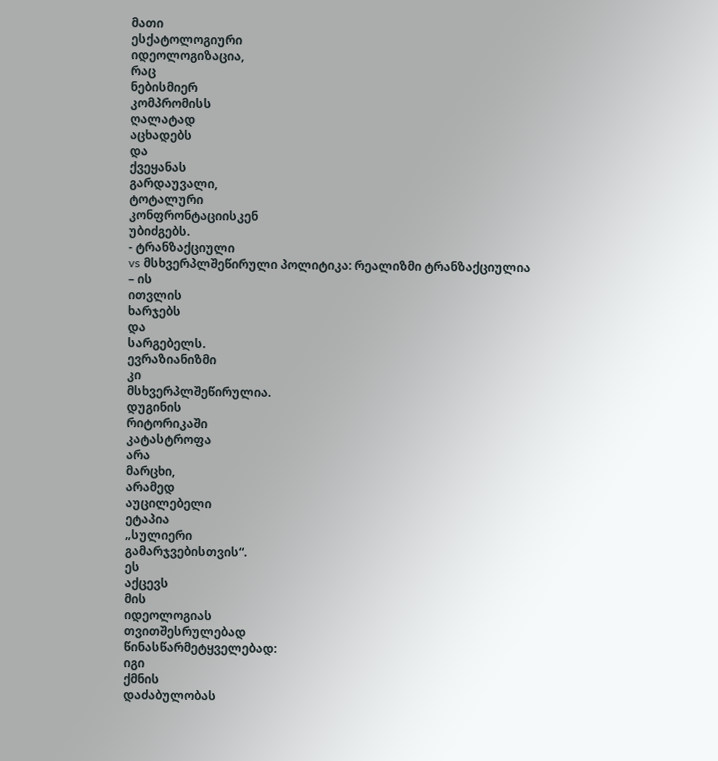მათი
ესქატოლოგიური
იდეოლოგიზაცია,
რაც
ნებისმიერ
კომპრომისს
ღალატად
აცხადებს
და
ქვეყანას
გარდაუვალი,
ტოტალური
კონფრონტაციისკენ
უბიძგებს.
- ტრანზაქციული
vs მსხვერპლშეწირული პოლიტიკა: რეალიზმი ტრანზაქციულია
– ის
ითვლის
ხარჯებს
და
სარგებელს.
ევრაზიანიზმი
კი
მსხვერპლშეწირულია.
დუგინის
რიტორიკაში
კატასტროფა
არა
მარცხი,
არამედ
აუცილებელი
ეტაპია
„სულიერი
გამარჯვებისთვის“.
ეს
აქცევს
მის
იდეოლოგიას
თვითშესრულებად
წინასწარმეტყველებად:
იგი
ქმნის
დაძაბულობას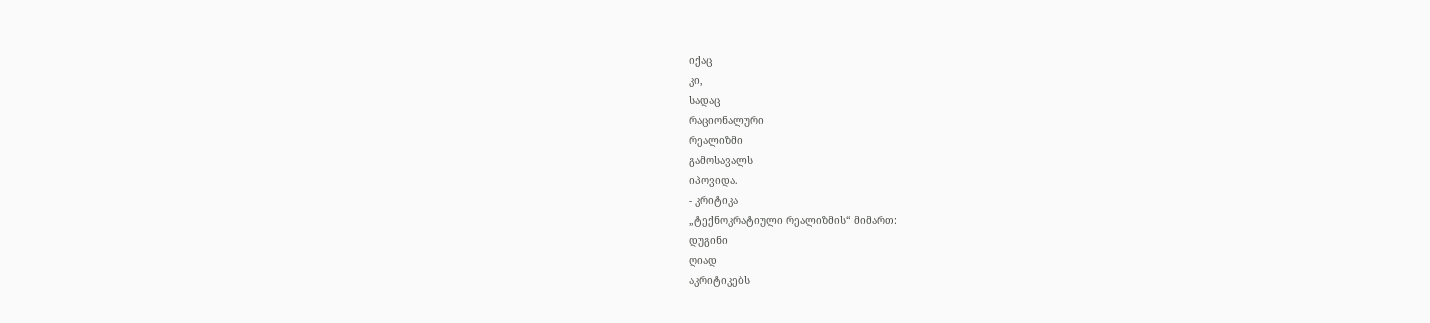იქაც
კი,
სადაც
რაციონალური
რეალიზმი
გამოსავალს
იპოვიდა.
- კრიტიკა
„ტექნოკრატიული რეალიზმის“ მიმართ:
დუგინი
ღიად
აკრიტიკებს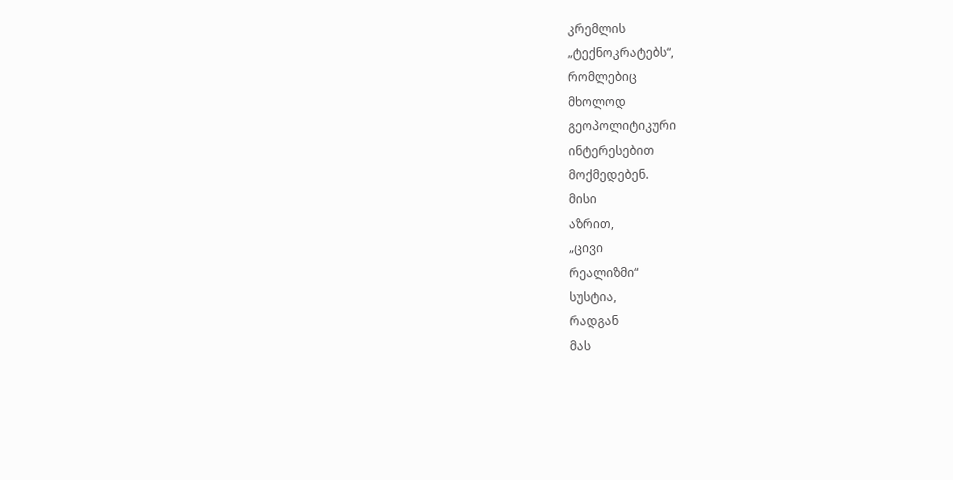კრემლის
„ტექნოკრატებს“,
რომლებიც
მხოლოდ
გეოპოლიტიკური
ინტერესებით
მოქმედებენ.
მისი
აზრით,
„ცივი
რეალიზმი“
სუსტია,
რადგან
მას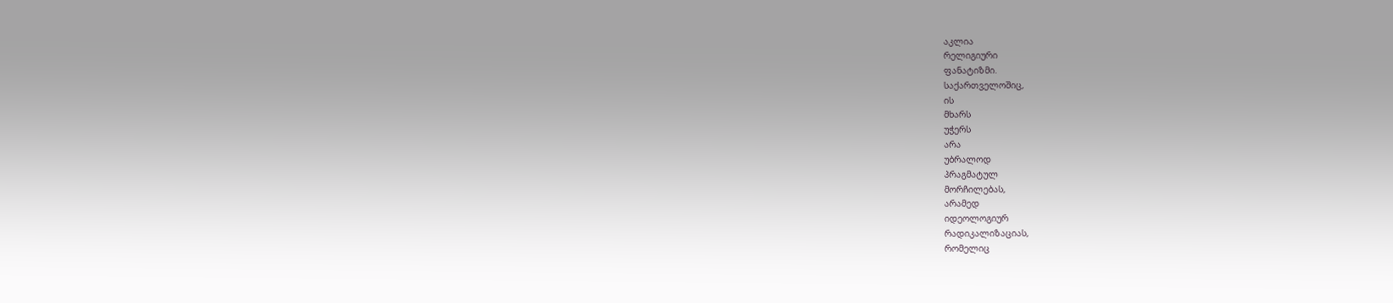აკლია
რელიგიური
ფანატიზმი.
საქართველოშიც,
ის
მხარს
უჭერს
არა
უბრალოდ
პრაგმატულ
მორჩილებას,
არამედ
იდეოლოგიურ
რადიკალიზაციას,
რომელიც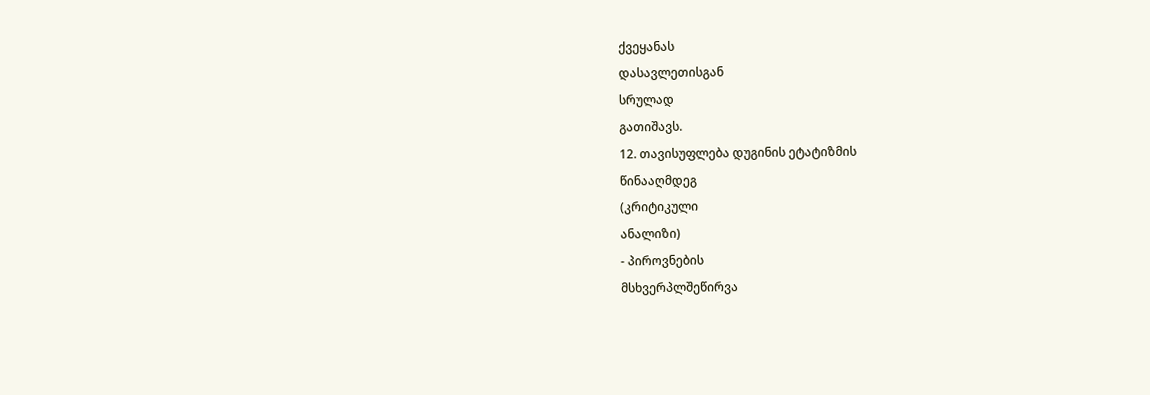ქვეყანას
დასავლეთისგან
სრულად
გათიშავს.
12. თავისუფლება დუგინის ეტატიზმის
წინააღმდეგ
(კრიტიკული
ანალიზი)
- პიროვნების
მსხვერპლშეწირვა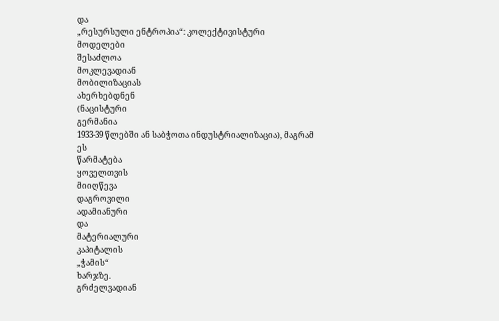და
„რესურსული ენტროპია“: კოლექტივისტური
მოდელები
შესაძლოა
მოკლევადიან
მობილიზაციას
ახერხებდნენ
(ნაცისტური
გერმანია
1933-39 წლებში ან საბჭოთა ინდუსტრიალიზაცია), მაგრამ
ეს
წარმატება
ყოველთვის
მიიღწევა
დაგროვილი
ადამიანური
და
მატერიალური
კაპიტალის
„ჭამის“
ხარჯზე.
გრძელვადიან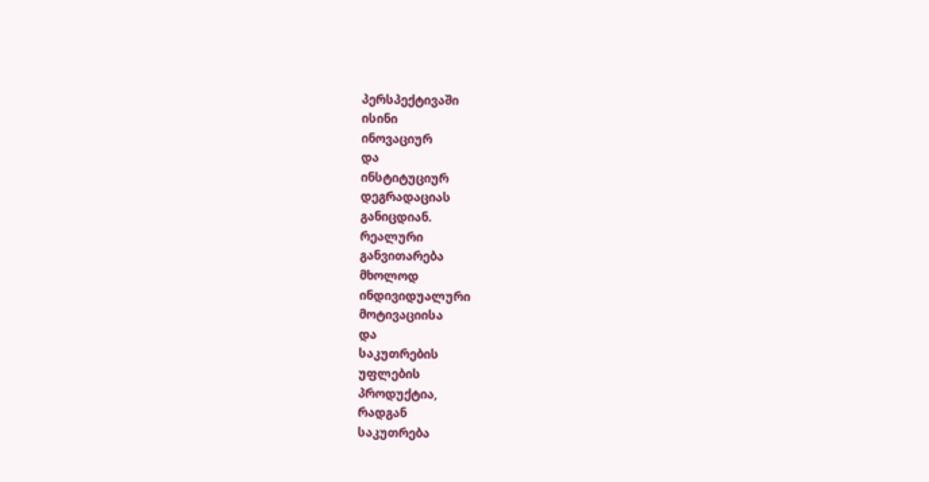პერსპექტივაში
ისინი
ინოვაციურ
და
ინსტიტუციურ
დეგრადაციას
განიცდიან.
რეალური
განვითარება
მხოლოდ
ინდივიდუალური
მოტივაციისა
და
საკუთრების
უფლების
პროდუქტია,
რადგან
საკუთრება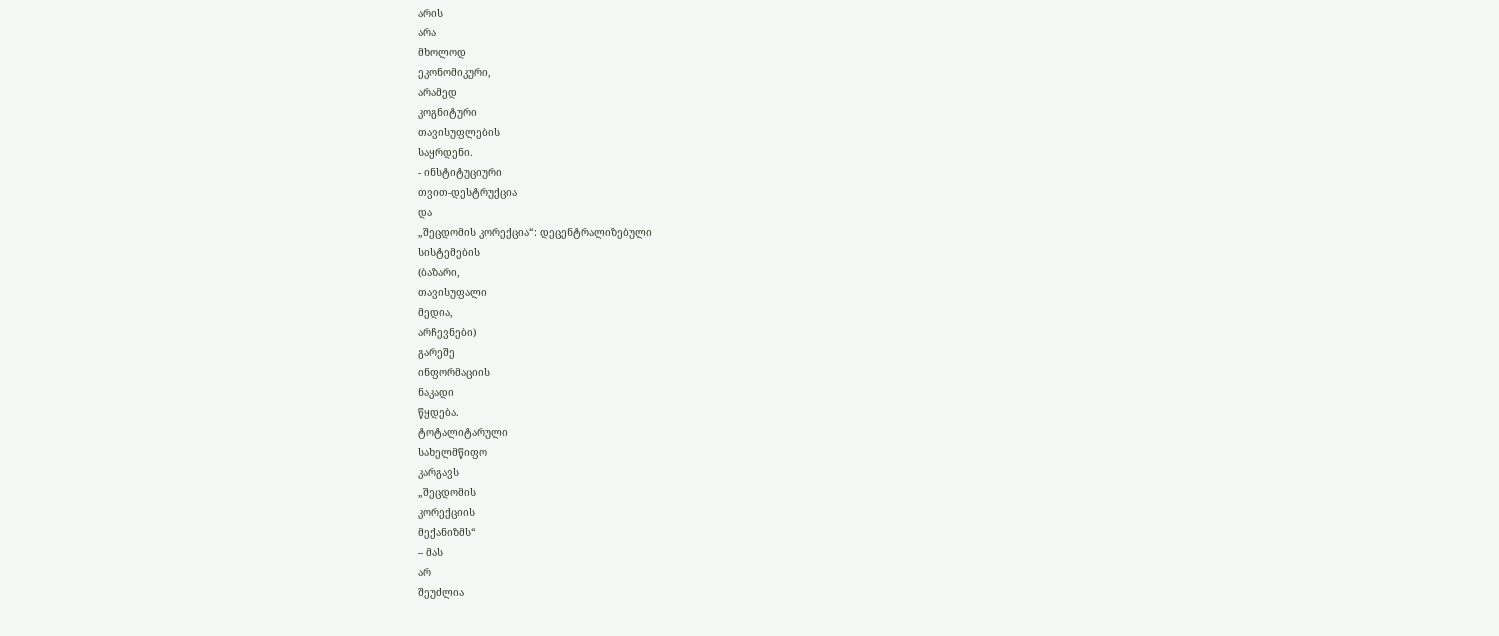არის
არა
მხოლოდ
ეკონომიკური,
არამედ
კოგნიტური
თავისუფლების
საყრდენი.
- ინსტიტუციური
თვით-დესტრუქცია
და
„შეცდომის კორექცია“: დეცენტრალიზებული
სისტემების
(ბაზარი,
თავისუფალი
მედია,
არჩევნები)
გარეშე
ინფორმაციის
ნაკადი
წყდება.
ტოტალიტარული
სახელმწიფო
კარგავს
„შეცდომის
კორექციის
მექანიზმს“
– მას
არ
შეუძლია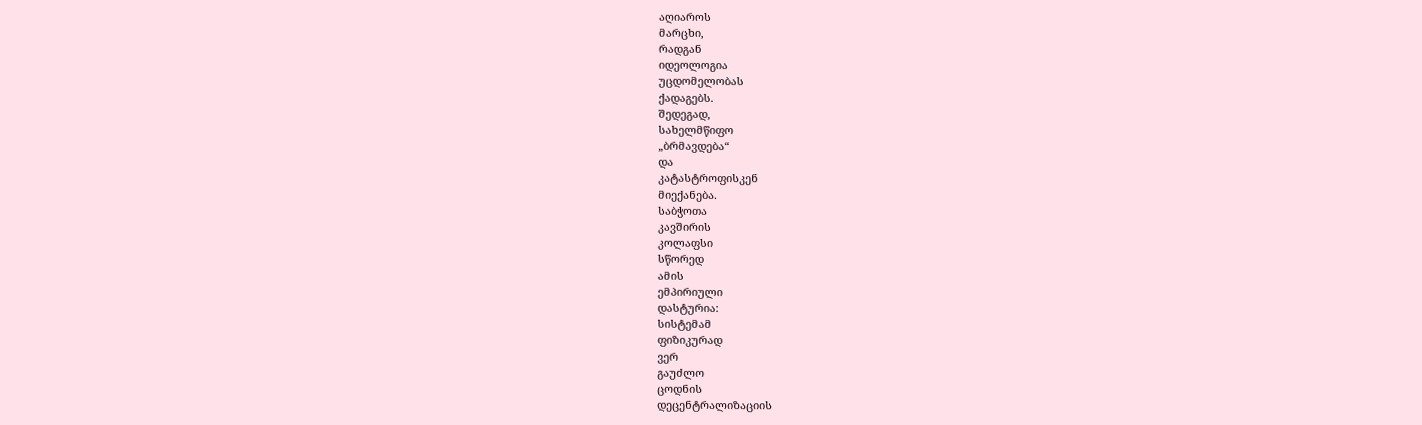აღიაროს
მარცხი,
რადგან
იდეოლოგია
უცდომელობას
ქადაგებს.
შედეგად,
სახელმწიფო
„ბრმავდება“
და
კატასტროფისკენ
მიექანება.
საბჭოთა
კავშირის
კოლაფსი
სწორედ
ამის
ემპირიული
დასტურია:
სისტემამ
ფიზიკურად
ვერ
გაუძლო
ცოდნის
დეცენტრალიზაციის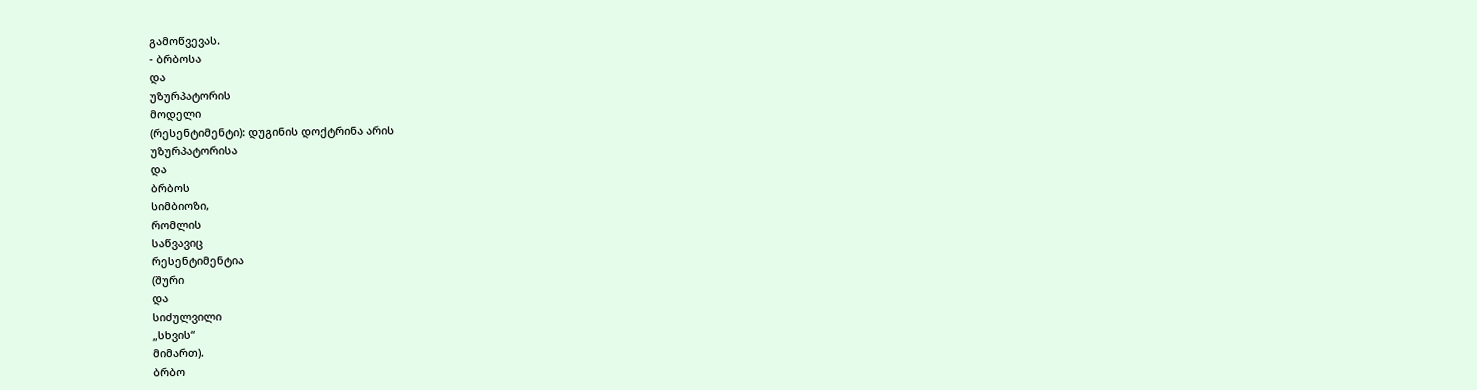გამოწვევას.
- ბრბოსა
და
უზურპატორის
მოდელი
(რესენტიმენტი): დუგინის დოქტრინა არის
უზურპატორისა
და
ბრბოს
სიმბიოზი,
რომლის
საწვავიც
რესენტიმენტია
(შური
და
სიძულვილი
„სხვის“
მიმართ).
ბრბო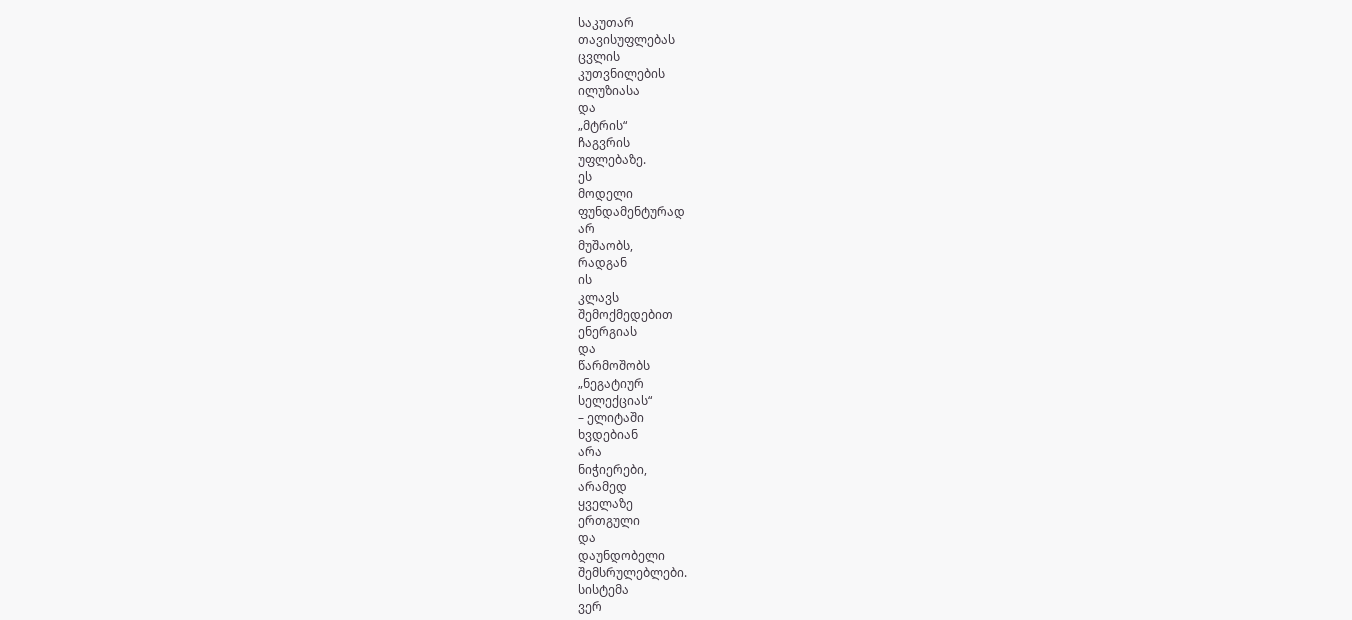საკუთარ
თავისუფლებას
ცვლის
კუთვნილების
ილუზიასა
და
„მტრის“
ჩაგვრის
უფლებაზე.
ეს
მოდელი
ფუნდამენტურად
არ
მუშაობს,
რადგან
ის
კლავს
შემოქმედებით
ენერგიას
და
წარმოშობს
„ნეგატიურ
სელექციას“
– ელიტაში
ხვდებიან
არა
ნიჭიერები,
არამედ
ყველაზე
ერთგული
და
დაუნდობელი
შემსრულებლები.
სისტემა
ვერ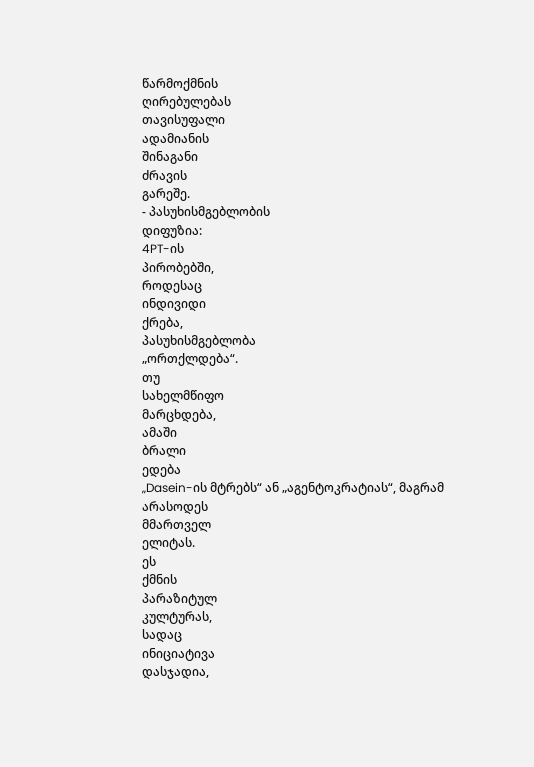წარმოქმნის
ღირებულებას
თავისუფალი
ადამიანის
შინაგანი
ძრავის
გარეშე.
- პასუხისმგებლობის
დიფუზია:
4PT-ის
პირობებში,
როდესაც
ინდივიდი
ქრება,
პასუხისმგებლობა
„ორთქლდება“.
თუ
სახელმწიფო
მარცხდება,
ამაში
ბრალი
ედება
„Dasein-ის მტრებს“ ან „აგენტოკრატიას“, მაგრამ
არასოდეს
მმართველ
ელიტას.
ეს
ქმნის
პარაზიტულ
კულტურას,
სადაც
ინიციატივა
დასჯადია,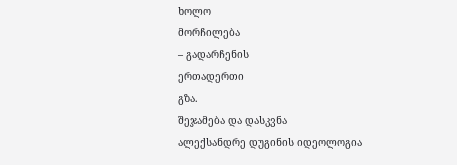ხოლო
მორჩილება
– გადარჩენის
ერთადერთი
გზა.
შეჯამება და დასკვნა
ალექსანდრე დუგინის იდეოლოგია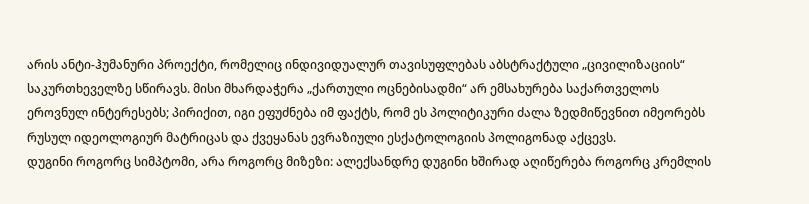არის ანტი-ჰუმანური პროექტი, რომელიც ინდივიდუალურ თავისუფლებას აბსტრაქტული „ცივილიზაციის“ საკურთხეველზე სწირავს. მისი მხარდაჭერა „ქართული ოცნებისადმი“ არ ემსახურება საქართველოს ეროვნულ ინტერესებს; პირიქით, იგი ეფუძნება იმ ფაქტს, რომ ეს პოლიტიკური ძალა ზედმიწევნით იმეორებს რუსულ იდეოლოგიურ მატრიცას და ქვეყანას ევრაზიული ესქატოლოგიის პოლიგონად აქცევს.
დუგინი როგორც სიმპტომი, არა როგორც მიზეზი: ალექსანდრე დუგინი ხშირად აღიწერება როგორც კრემლის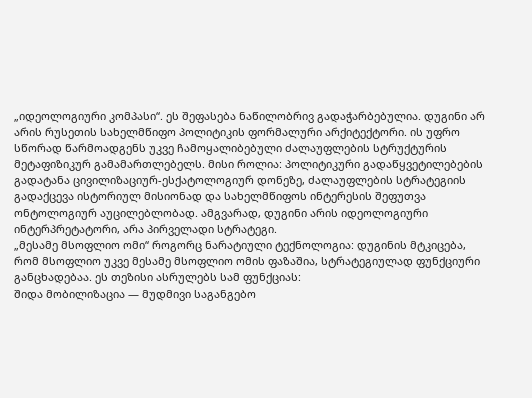„იდეოლოგიური კომპასი“. ეს შეფასება ნაწილობრივ გადაჭარბებულია. დუგინი არ არის რუსეთის სახელმწიფო პოლიტიკის ფორმალური არქიტექტორი. ის უფრო სწორად წარმოადგენს უკვე ჩამოყალიბებული ძალაუფლების სტრუქტურის მეტაფიზიკურ გამამართლებელს. მისი როლია: პოლიტიკური გადაწყვეტილებების გადატანა ცივილიზაციურ-ესქატოლოგიურ დონეზე, ძალაუფლების სტრატეგიის გადაქცევა ისტორიულ მისიონად და სახელმწიფოს ინტერესის შეფუთვა ონტოლოგიურ აუცილებლობად. ამგვარად, დუგინი არის იდეოლოგიური ინტერპრეტატორი, არა პირველადი სტრატეგი.
„მესამე მსოფლიო ომი“ როგორც ნარატიული ტექნოლოგია: დუგინის მტკიცება, რომ მსოფლიო უკვე მესამე მსოფლიო ომის ფაზაშია, სტრატეგიულად ფუნქციური განცხადებაა. ეს თეზისი ასრულებს სამ ფუნქციას:
შიდა მობილიზაცია — მუდმივი საგანგებო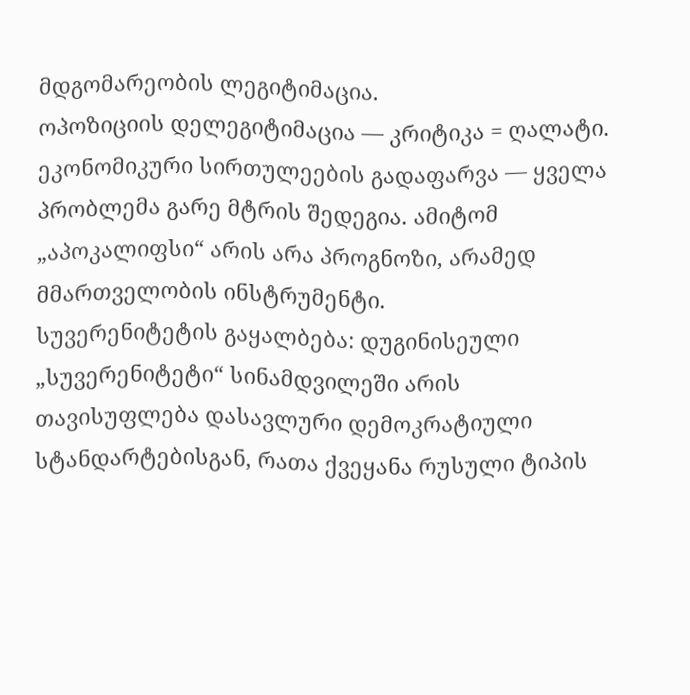მდგომარეობის ლეგიტიმაცია.
ოპოზიციის დელეგიტიმაცია — კრიტიკა = ღალატი.
ეკონომიკური სირთულეების გადაფარვა — ყველა პრობლემა გარე მტრის შედეგია. ამიტომ „აპოკალიფსი“ არის არა პროგნოზი, არამედ მმართველობის ინსტრუმენტი.
სუვერენიტეტის გაყალბება: დუგინისეული „სუვერენიტეტი“ სინამდვილეში არის თავისუფლება დასავლური დემოკრატიული სტანდარტებისგან, რათა ქვეყანა რუსული ტიპის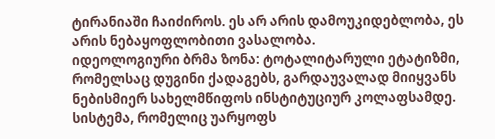ტირანიაში ჩაიძიროს. ეს არ არის დამოუკიდებლობა, ეს არის ნებაყოფლობითი ვასალობა.
იდეოლოგიური ბრმა ზონა: ტოტალიტარული ეტატიზმი, რომელსაც დუგინი ქადაგებს, გარდაუვალად მიიყვანს ნებისმიერ სახელმწიფოს ინსტიტუციურ კოლაფსამდე. სისტემა, რომელიც უარყოფს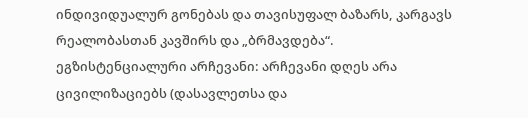ინდივიდუალურ გონებას და თავისუფალ ბაზარს, კარგავს რეალობასთან კავშირს და „ბრმავდება“.
ეგზისტენციალური არჩევანი: არჩევანი დღეს არა ცივილიზაციებს (დასავლეთსა და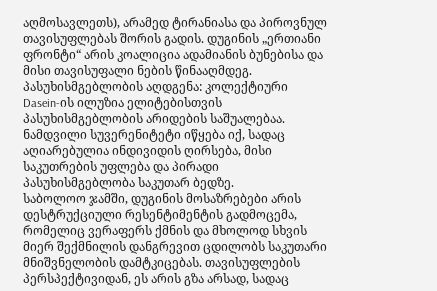აღმოსავლეთს), არამედ ტირანიასა და პიროვნულ თავისუფლებას შორის გადის. დუგინის „ერთიანი ფრონტი“ არის კოალიცია ადამიანის ბუნებისა და მისი თავისუფალი ნების წინააღმდეგ.
პასუხისმგებლობის აღდგენა: კოლექტიური Dasein-ის ილუზია ელიტებისთვის პასუხისმგებლობის არიდების საშუალებაა. ნამდვილი სუვერენიტეტი იწყება იქ, სადაც აღიარებულია ინდივიდის ღირსება, მისი საკუთრების უფლება და პირადი პასუხისმგებლობა საკუთარ ბედზე.
საბოლოო ჯამში, დუგინის მოსაზრებები არის დესტრუქციული რესენტიმენტის გადმოცემა, რომელიც ვერაფერს ქმნის და მხოლოდ სხვის მიერ შექმნილის დანგრევით ცდილობს საკუთარი მნიშვნელობის დამტკიცებას. თავისუფლების პერსპექტივიდან, ეს არის გზა არსად, სადაც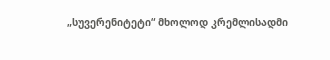„სუვერენიტეტი“ მხოლოდ კრემლისადმი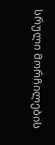სრული მორჩილების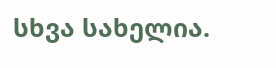სხვა სახელია.